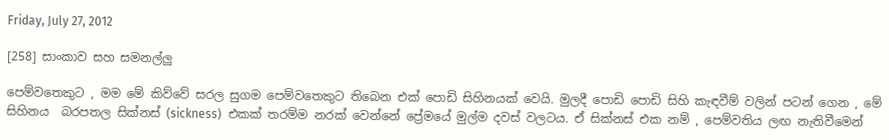Friday, July 27, 2012

[258] සාංකාව සහ සමනල්ලු

පෙම්වතෙකුට , මම මේ කිව්වේ සරල සුගම පෙම්වතෙකුට තිබෙන එක් පොඩි සිහිනයක් වෙයි. මුලදී පොඩි පොඩි සිහි කැඳවීම් වලින් පටන් ගෙන , මේ සිහිනය  බරපතල සික්නස් (sickness)  එකක් තරම්ම නරක් වෙන්නේ ප්‍රේමයේ මුල්ම දවස් වලටය. ඒ සික්නස් එක නම් , පෙම්වතිය ලඟ නැතිවීමෙන්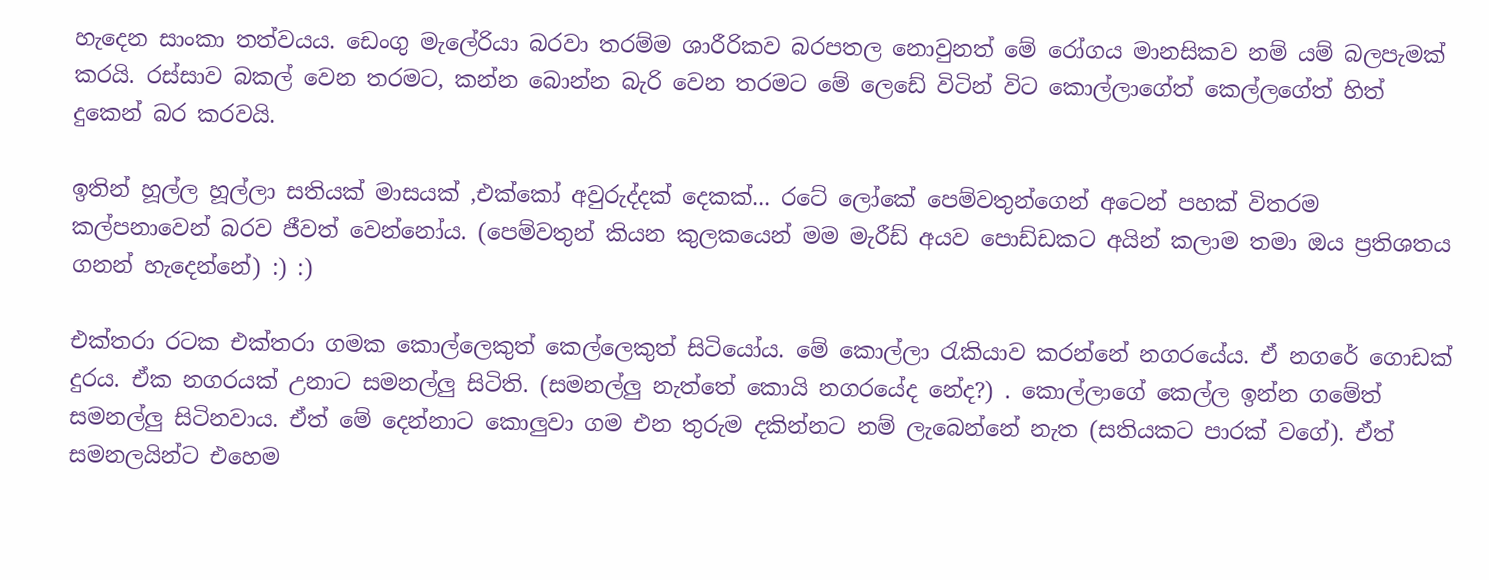හැදෙන සාංකා තත්වයය. ඩෙංගු මැලේරියා බරවා තරම්ම ශාරීරිකව බරපතල නොවුනත් මේ රෝගය මානසිකව නම් යම් බලපැමක් කරයි. රස්සාව බකල් වෙන තරමට, කන්න බොන්න බැරි වෙන තරමට මේ ලෙඩේ විටින් විට කොල්ලාගේත් කෙල්ලගේත් හිත් දුකෙන් බර කරවයි.

ඉතින් හූල්ල හූල්ලා සතියක් මාසයක් ,එක්කෝ අවුරුද්දක් දෙකක්... රටේ ලෝකේ පෙම්වතුන්ගෙන් අටෙන් පහක් විතරම කල්පනාවෙන් බරව ජීවත් වෙන්නෝය. (පෙම්වතුන් කියන කුලකයෙන් මම මැරීඩ් අයව පොඩ්ඩකට අයින් කලාම තමා ඔය ප්‍රතිශතය ගනන් හැදෙන්නේ) :) :)

එක්තරා රටක එක්තරා ගමක කොල්ලෙකුත් කෙල්ලෙකුත් සිටියෝය. මේ කොල්ලා ‍රැකියාව කරන්නේ නගරයේය. ඒ නගරේ ගොඩක් දුරය. ඒක නගරයක් උනාට සමනල්ලු සිටිති. (සමනල්ලු නැත්තේ කොයි නගරයේද නේද?) . කොල්ලාගේ කෙල්ල ඉන්න ගමේත් සමනල්ලු සිටිනවාය. ඒත් මේ දෙන්නාට කොලුවා ගම එන තුරුම දකින්නට නම් ලැබෙන්නේ නැත (සතියකට පාරක් වගේ). ඒත් සමනලයින්ට එහෙම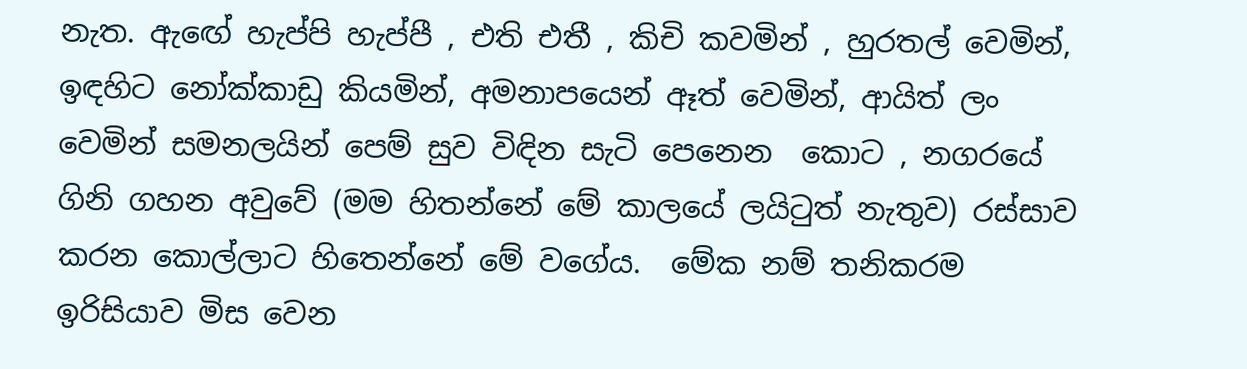නැත. ඇඟේ හැප්පි හැප්පී , එති එතී , කිචි කවමින් , හුරතල් වෙමින්, ඉඳහිට නෝක්කාඩු කියමින්, අමනාපයෙන් ඈත් වෙමින්, ආයිත් ලං වෙමින් සමනලයින් පෙම් සුව විඳින සැටි පෙනෙන  කොට , නගරයේ ගිනි ගහන අවුවේ (මම හිතන්නේ මේ කාලයේ ලයි‍ටුත් නැතුව) රස්සාව කරන කොල්ලාට හිතෙන්නේ මේ වගේය.  මේක නම් තනිකරම ඉරිසියාව මිස වෙන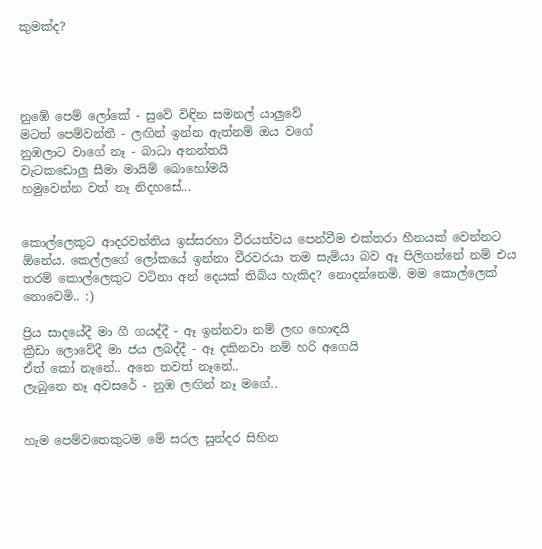කුමක්ද?




නුඹේ පෙම් ලෝකේ - සුවේ විඳින සමනල් යාලුවේ
මටත් පෙම්වන්තී - ලඟින් ඉන්න ඇත්නම් ඔය වගේ
නුඹලාට වාගේ නෑ - බාධා අනන්තයි
වැටකඩොලු සීමා මායිම් බොහෝමයි
හමුවෙන්න වත් නෑ නිදහසේ...


කොල්ලෙකුට ආදරවන්තිය ඉස්සරහා වීරයත්වය පෙන්වීම එක්තරා හීනයක් වෙන්නට ඕනේය. කෙල්ලගේ ලෝකයේ ඉන්නා වීරවරයා තම සැමියා බව ඈ පිලිගන්නේ නම් එය තරම් කොල්ලෙකුට වටිනා අන් දෙයක් තිබිය හැකිද? නොදන්නෙමි. මම කොල්ලෙක් නොවෙමි.. :)

ප්‍රිය සාදයේදී මා ගී ගයද්දී - ඈ ඉන්නවා නම් ලඟ හොඳයි
ක්‍රීඩා ලොවේදී මා ජය ලබද්දී - ඈ දකිනවා නම් හරි අගෙයි
ඒත් කෝ නෑනේ.. අනෙ තවත් නෑනේ..
ලැබුනෙ නෑ අවසරේ - නුඹ ලඟින් නෑ මගේ..


හැම පෙම්වතෙකුටම මේ සරල සුන්දර සිහින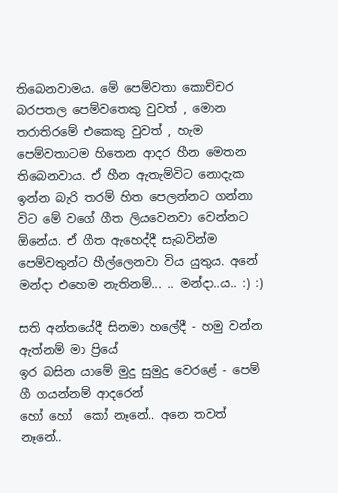තිබෙනවාමය. මේ පෙම්වතා කොච්චර බරපතල පෙම්වතෙකු වුවත් , මොන තරාතිරමේ එකෙකු වුවත් , හැම පෙම්වතාටම හිතෙන ආදර හීන මෙතන තිබෙනවාය. ඒ හීන ඇතැම්විට නොදැක ඉන්න බැරි තරම් හිත පෙලන්නට ගන්නා විට මේ වගේ ගීත ලියවෙනවා වෙන්නට ඕනේය. ඒ ගීත ඇහෙද්දී සැබවින්ම පෙම්වතුන්ට හීල්ලෙනවා විය යුතුය. අනේ මන්දා එහෙම නැතිනම්... .. මන්දා..ය.. :) :)

සති අන්තයේදී සිනමා හලේදී - හමු වන්න ඇත්නම් මා ප්‍රියේ
ඉර බසින යාමේ මුදු සුමුදු වෙරළේ - පෙම් ගී ගයන්නම් ආදරෙන්
හෝ හෝ  කෝ නෑනේ.. අනෙ තවත් නෑනේ..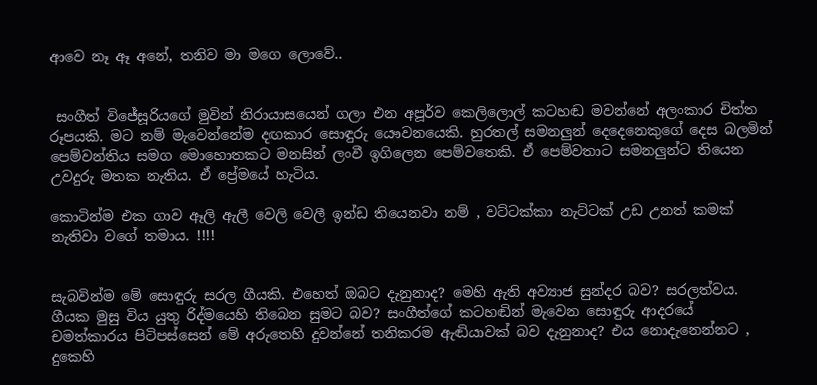ආවෙ නෑ ඈ අනේ, තනිව මා මගෙ ලොවේ..


 සංගීත් විජේසූරියගේ මුවින් නිරායාසයෙන් ගලා එන අපූර්ව කෙලිලොල් කටහඬ මවන්නේ අලංකාර චිත්ත රූපයකි. මට නම් මැවෙන්නේම දඟකාර සොඳුරු යෞවනයෙකි. හුරතල් සමනලුන් දෙදෙනෙකුගේ දෙස බලමින් පෙම්වන්තිය සමග මොහොතකට මනසින් ලංවී ඉගිලෙන පෙම්වතෙකි. ඒ පෙම්වතාට සමනලුන්ට තියෙන උවදුරු මතක නැතිය. ඒ ප්‍රේමයේ හැටිය.

කොටින්ම එක ගාව ඈලි ඇලී වෙලි වෙලී ඉන්ඩ තියෙනවා නම් , වට්ටක්කා නැට්ටක් උඩ උනත් කමක් නැතිවා වගේ තමාය. !!!!


සැබවින්ම මේ සොඳුරු සරල ගීයකි. එහෙත් ඔබට දැනුනාද? මෙහි ඇති අව්‍යාජ සුන්දර බව? සරලත්වය. ගීයක මුසු විය යුතු රිද්මයෙහි තිබෙන සුමට බව? සංගීත්ගේ කටහඬින් මැවෙන සොඳුරු ආදරයේ චමත්කාරය පිටිපස්සෙන් මේ අරුතෙහි දුවන්නේ තනිකරම ඇඬියාවක් බව දැනුනාද? එය නොදැනෙන්නට , දුකෙහි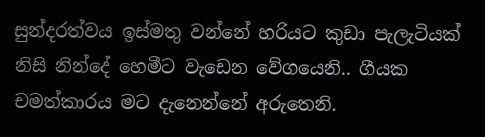සුන්දරත්වය ඉස්මතු වන්නේ හරියට කුඩා පැලැටියක් නිසි නින්දේ හෙමීට වැඩෙන වේගයෙනි.. ගීයක චමත්කාරය මට දැනෙන්නේ අරුතෙනි.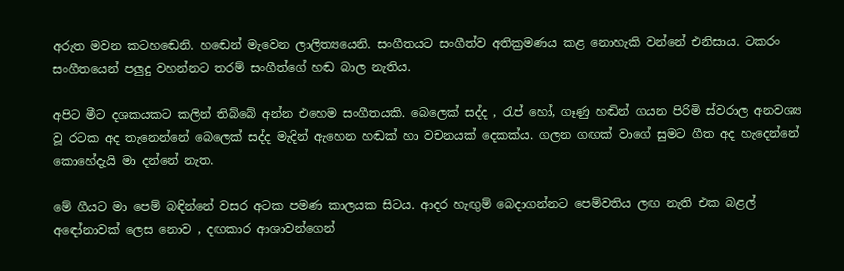අරුත මවන කටහඬෙනි. හඬෙන් මැවෙන ලාලිත්‍යයෙනි. සංගීතයට සංගීත්ව අතික්‍රමණය කළ නොහැකි වන්නේ එනිසාය. ටකරං සංගීතයෙන් පලුදු වහන්නට තරම් සංගීත්ගේ හඬ බාල නැතිය.

අපිට මීට දශකයකට කලින් තිබ්බේ අන්න එහෙම සංගීතයකි. බෙලෙක් සද්ද , රැප් හෝ, ගෑණු හඬින් ගයන පිරිමි ස්වරාල අනවශ්‍ය වූ රටක අද තැනෙන්නේ බෙලෙක් සද්ද මැදින් ඇහෙන හඬක් හා වචනයක් දෙකක්ය. ගලන ගඟක් වාගේ සුමට ගීත අද හැදෙන්නේ කොහේදැයි මා දන්නේ නැත.

මේ ගීයට මා පෙම් බඳින්නේ වසර අටක පමණ කාලයක සිටය. ආදර හැඟුම් බෙදාගන්නට පෙම්වතිය ලඟ නැති එක බළල් අඳෝනාවක් ලෙස නොව , දඟකාර ආශාවන්ගෙන්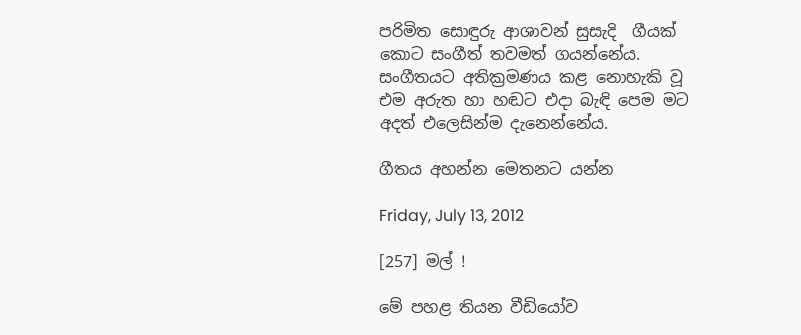පරිමිත සොඳුරු ආශාවන් සුසැදි  ගීයක් කොට සංගීත් තවමත් ගයන්නේය. සංගීතයට අතික්‍රමණය කළ නොහැකි වූ එම අරුත හා හඬට එදා බැඳි පෙම මට අදත් එලෙසින්ම දැනෙන්නේය.

ගීතය අහන්න මෙතනට යන්න

Friday, July 13, 2012

[257] මල් !

මේ පහළ තියන වීඩියෝව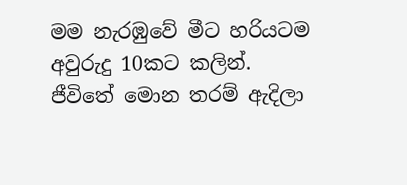මම නැරඹුවේ මීට හරියටම අවුරුදු 10කට කලින්.  ජීවිතේ මොන තරම් ඇදිලා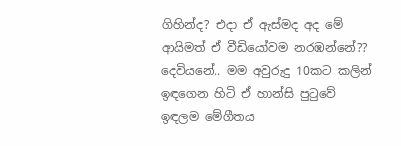ගිහින්ද? එදා ඒ ඇස්මද අද මේ ආයිමත් ඒ වීඩියෝවම නරඹන්නේ?? දෙවියනේ.. මම අවුරුදු 10කට කලින් ඉඳගෙන හිටි ඒ හාන්සි පු‍ටුවේ ඉඳලම මේගීතය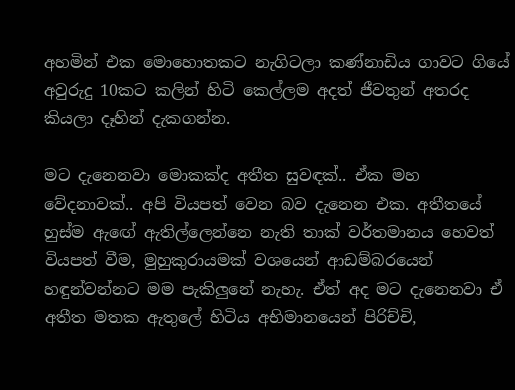අහමින් එක මොහොතකට නැගිටලා කණ්නාඩිය ගාවට ගියේ අවුරුදු 10කට කලින් හිටි කෙල්ලම අදත් ජීවතුන් අතරද කියලා දෑහින් දැකගන්න.

මට දැනෙනවා මොකක්ද අතීත සුවඳක්.. ඒක මහ වේදනාවක්.. අපි වියපත් වෙන බව දැනෙන එක. අතීතයේ හුස්ම ඇඟේ ඇතිල්ලෙන්නෙ නැති තාක් වර්තමානය හෙවත් වියපත් වීම, මුහුකුරායමක් වශයෙන් ආඩම්බරයෙන් හඳුන්වන්නට මම පැකිලුනේ නැහැ. ඒත් අද මට දැනෙනවා ඒ අතීත මතක ඇතුලේ හිටිය අභිමානයෙන් පිරිච්චි,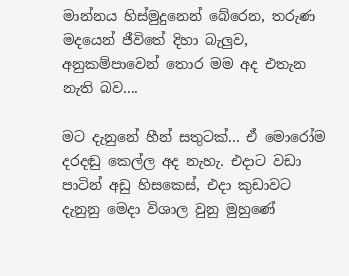මාන්නය හිස්මුදුනෙන් බේරෙන, තරුණ මදයෙන් ජීවිතේ දිහා බැලුව, අනුකම්පාවෙන් තොර මම අද එතැන නැති බව....

මට දැනුනේ හීන් සතුටක්... ඒ මොරෝම දරදඬු කෙල්ල අද නැහැ. එදාට වඩා පාටින් අඩු හිසකෙස්, එදා කුඩාවට දැනුනු මෙදා විශාල වුනු මුහුණේ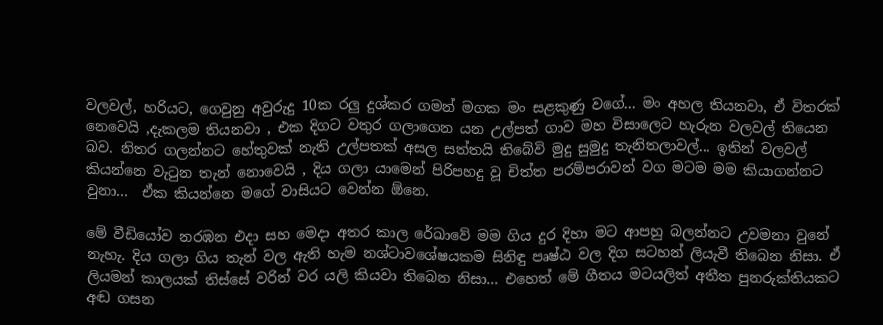වලවල්, හරියට, ගෙවුනු අවුරුදු 10ක රලු දුශ්කර ගමන් මගක මං සළකුණු වගේ... මං අහල තියනවා, ඒ විතරක් නෙවෙයි ,දැකලම තියනවා , එක දිගට වතුර ගලාගෙන යන උල්පත් ගාව මහ විසාලෙට හැරුන වලවල් තියෙන බව. නිතර ගලන්නට හේතුවක් නැති උල්පතක් අසල සත්තයි තිබේවි මුදු සුමුදු තැනිතලාවල්... ඉතින් වලවල් කියන්නෙ වැ‍ටුන තැන් නොවෙයි , දිය ගලා යාමෙන් පිරිපහදු වූ චිත්ත පරම්පරාවන් වග මටම මම කියාගන්නට වුනා...  ඒක කියන්නෙ මගේ වාසියට වෙන්න ඕනෙ.

මේ වීඩියෝව නරඹන එදා සහ මෙදා අතර කාල රේඛාවේ මම ගිය දුර දිහා මට ආපහු බලන්නට උවමනා වුනේ නැහැ. දිය ගලා ගිය තැන් වල ඇති හැම නශ්ටාවශේෂයකම සිනිඳු පෘෂ්ඨ වල දිග සටහන් ලියැවී තිබෙන නිසා. ඒ ලියමන් කාලයක් තිස්සේ වරින් වර යලි කියවා තිබෙන නිසා... එහෙත් මේ ගීතය මටයලිත් අතීත පුනරුක්තියකට අඬ ගසන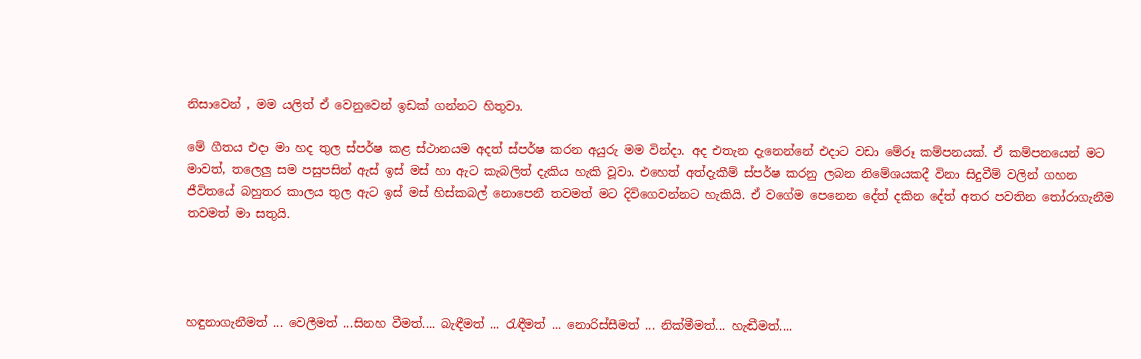නිසාවෙන් , මම යලිත් ඒ වෙනුවෙන් ඉඩක් ගන්නට හිතුවා.

මේ ගීතය එදා මා හද තුල ස්පර්ෂ කළ ස්ථානයම අදත් ස්පර්ෂ කරන අයුරු මම වින්දා. අද එතැන දැනෙන්නේ එදාට වඩා මේරූ කම්පනයක්. ඒ කම්පනයෙන් මට මාවත්, තලෙලු සම පසුපසින් ඇස් ඉස් මස් හා ඇට කැබලිත් දැකිය හැකි වූවා. එහෙත් අත්දැකීම් ස්පර්ෂ කරනු ලබන නිමේශයකදී විනා සිදුවීම් වලින් ගහන ජීවිතයේ බහුතර කාලය තුල ඇට ඉස් මස් හිස්කබල් නොපෙනී තවමත් මට දිවිගෙවන්නට හැකියි. ඒ වගේම පෙනෙන දේත් දකින දේත් අතර පවතින ‍තෝරාගැනීම තවමත් මා සතුයි.




හඳුනාගැනීමත් ... වෙලීමත් ...සිනහ වීමත්.... බැඳීමත් ... රැඳීමත් ... නොරිස්සීමත් ... නික්මීමත්... හැඬීමත්....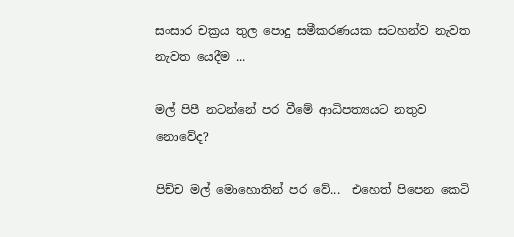සංසාර චක්‍රය තුල පොදු සමීකරණයක සටහන්ව නැවත නැවත යෙදීම ...

මල් පිපී නටන්නේ පර වීමේ ආධිපත්‍යයට නතුව නොවේද?

පිච්ච මල් මොහොතින් පර වේ...  එහෙත් පිපෙන කෙටි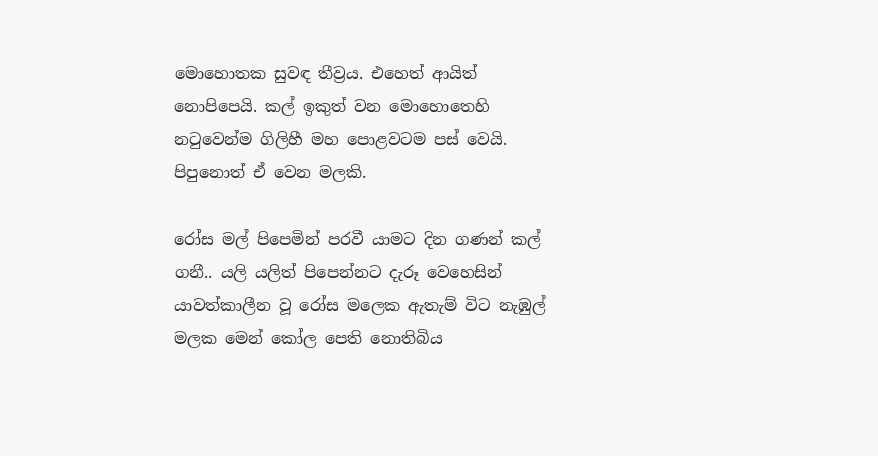මොහොතක සුවඳ තීව්‍රය. එහෙත් ආයිත් නොපිපෙයි. කල් ඉකුත් වන මොහොතෙහි නටුවෙන්ම ගිලිහී මහ පොළවටම පස් වෙයි. පිපුනොත් ඒ වෙන මලකි.

රෝස මල් පිපෙමින් පරවී යාමට දින ගණන් කල් ගනී.. යලි යලිත් පිපෙන්නට දැරූ වෙහෙසින් යාවත්කාලීන වූ රෝස මලෙක ඇතැම් විට නැඹුල් මලක මෙන් කෝල පෙති නොතිබිය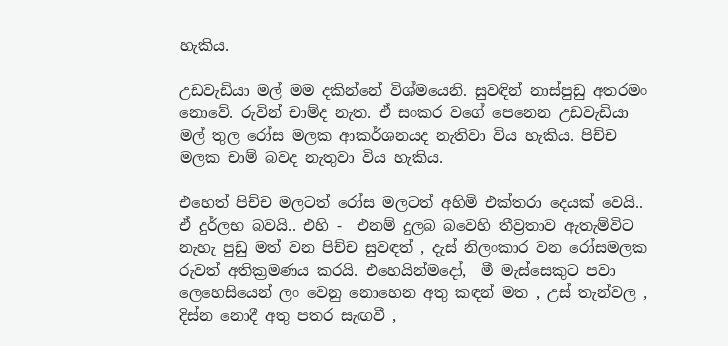හැකිය.

උඩවැඩියා මල් මම දකින්නේ විශ්මයෙනි. සුවඳින් නාස්පුඩු අතරමං නොවේ. රුවින් චාම්ද නැත. ඒ සංකර වගේ පෙනෙන උඩවැඩියා මල් තුල රෝස මලක ආකර්ශනයද නැතිවා විය හැකිය. පිච්ච මලක චාම් බවද නැතුවා විය හැකිය.

එහෙත් පිච්ච මලටත් රෝස මලටත් අහිමි එක්තරා දෙයක් වෙයි.. ඒ දුර්ලභ බවයි.. එහි -  එනම් දුලබ බවෙහි තීව්‍රතාව ඇතැම්විට නැහැ පුඩු මත් වන පිච්ච සුවඳත් , දැස් නිලංකාර වන රෝසමලක රුවත් අතික්‍රමණය කරයි. එහෙයින්මදෝ,  මී මැස්සෙකුට පවා ලෙහෙසියෙන් ලං වෙනු නොහෙන අතු කඳන් මත , උස් තැන්වල , දිස්න නොදී අතු පතර සැඟවී ,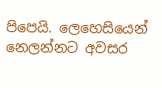පිපෙයි. ලෙහෙසියෙන් නෙලන්නට අවසර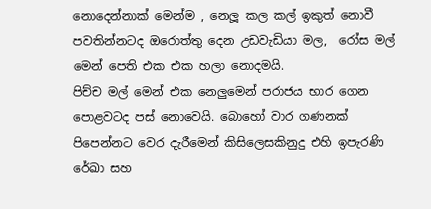නොදෙන්නාක් මෙන්ම , නෙලූ කල කල් ඉකුත් නොවී පවතින්නටද ඔරොත්තු දෙන උඩවැඩියා මල,  රෝස මල් මෙන් පෙති එක එක හලා නොදමයි.
පිච්ච මල් මෙන් එක නෙලුමෙන් පරාජය භාර ගෙන පොළවටද පස් නොවෙයි. බොහෝ වාර ගණනක් පිපෙන්නට වෙර දැරීමෙන් කිසිලෙසකිනුදු එහි ඉපැරණි රේඛා සහ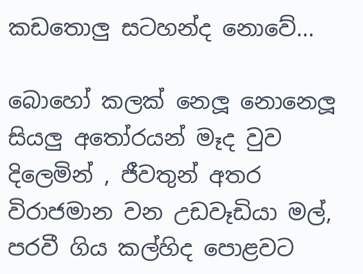කඩතොලු සටහන්ද නොවේ...

බොහෝ කලක් නෙලූ නොනෙලූ සියලු අතෝරයන් මෑද වුව දිලෙමින් , ජීවතුන් අතර විරාජමාන වන උඩවෑඩියා මල්, පරවී ගිය කල්හිද පොළවට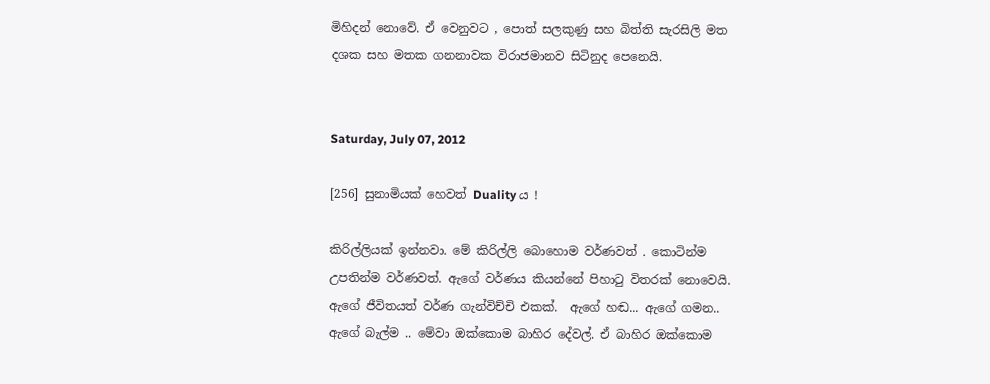මිහිදන් නොවේ. ඒ වෙනුවට , පොත් සලකුණු සහ බිත්ති සැරසිලි මත දශක සහ මතක ගනනාවක විරාජමානව සිටිනුද පෙනෙයි.


Saturday, July 07, 2012

[256] සුනාමියක් හෙවත් Duality ය !

කිරිල්ලියක් ඉන්නවා. මේ කිරිල්ලි බොහොම වර්ණවත් . කොටින්ම උපතින්ම වර්ණවත්. ඇගේ වර්ණය කියන්නේ පිහාටු විතරක් නොවෙයි. ඇගේ ජීවිතයත් වර්ණ ගැන්විච්චි එකක්.  ඇගේ හඬ... ඇගේ ගමන.. ඇගේ බැල්ම .. මේවා ඔක්කොම බාහිර දේවල්. ඒ බාහිර ඔක්කොම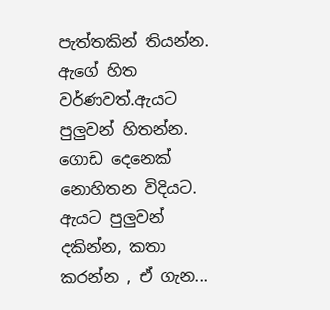පැත්තකින් තියන්න. ඇගේ හිත වර්ණවත්.ඇයට පුලුවන් හිතන්න. ගොඩ දෙනෙක් නොහිතන විදියට. ඇයට පුලුවන් දකින්න, කතා කරන්න , ඒ ගැන...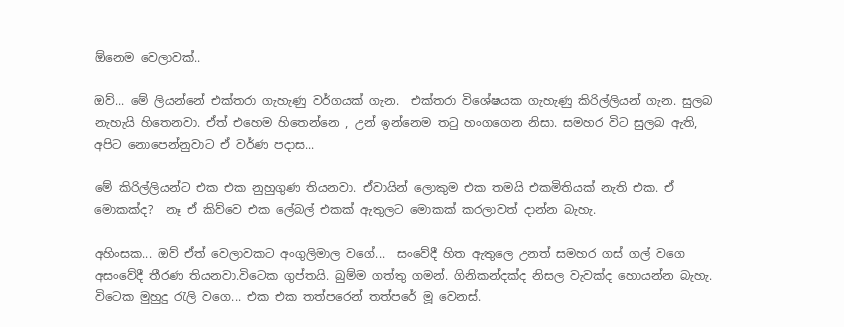ඕනෙම වෙලාවක්..

ඔව්... මේ ලියන්නේ එක්තරා ගැහැණු වර්ගයක් ගැන.  එක්තරා විශේෂයක ගැහැණු කිරිල්ලියන් ගැන. සුලබ නැහැයි හිතෙනවා. ඒත් එහෙම හිතෙන්නෙ , උන් ඉන්නෙම තටු හංගගෙන නිසා. සමහර විට සුලබ ඇති, අපිට නොපෙන්නුවාට ඒ වර්ණ පදාස...

මේ කිරිල්ලියන්ට එක එක නුහුගුණ තියනවා. ඒවායින් ලොකුම එක තමයි එකමිතියක් නැති එක. ඒ මොකක්ද?  නෑ ඒ කිව්වෙ එක ලේබල් එකක් ඇතුලට මොකක් කරලාවත් දාන්න බැහැ.

අහිංසක... ඔව් ඒත් වෙලාවකට අංගුලිමාල වගේ...  සංවේදී හිත ඇතුලෙ උනත් සමහර ගස් ගල් වගෙ අසංවේදී තීරණ තියනවා.විටෙක ගුප්තයි. බුම්ම ගත්තු ගමන්. ගිනිකන්දක්ද නිසල වැවක්ද හොයන්න බැහැ. විටෙක මුහුදු රැලි වගෙ... එක එක තත්පරෙන් තත්පරේ මූ වෙනස්.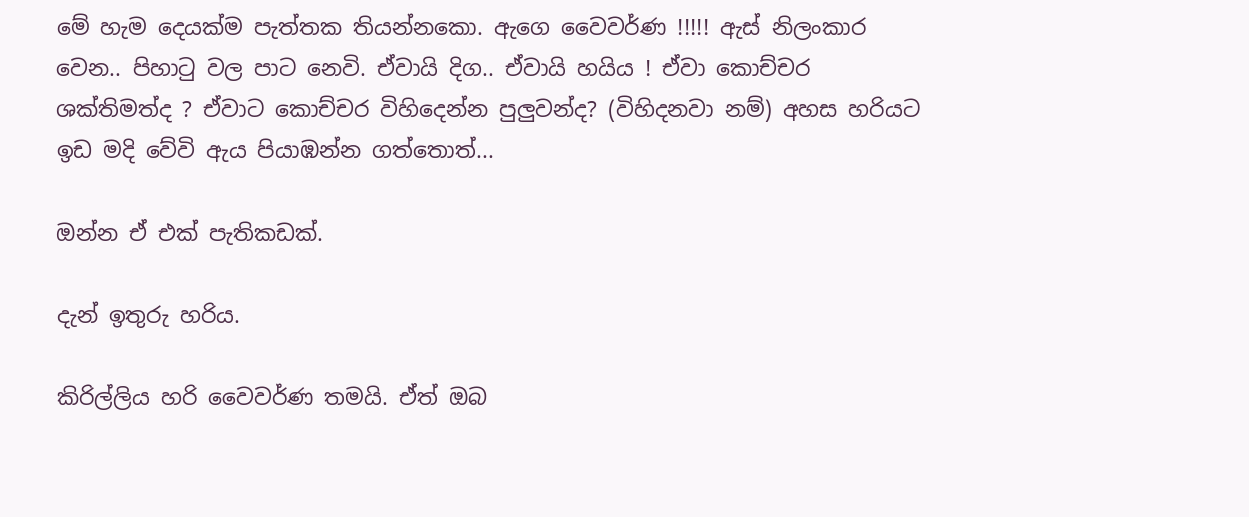මේ හැම දෙයක්ම පැත්තක තියන්නකො. ඇගෙ වෛවර්ණ !!!!! ඇස් නිලංකාර වෙන.. පිහාටු වල පාට නෙවි. ඒවායි දිග.. ඒවායි හයිය ! ඒවා කොච්චර ශක්තිමත්ද ? ඒවාට කොච්චර විහිදෙන්න පුලුවන්ද? (විහිදනවා නම්) අහස හරියට ඉඩ මදි වේවි ඇය පියාඹන්න ගත්තොත්...

ඔන්න ඒ එක් පැතිකඩක්.

දැන් ඉතුරු හරිය.

කිරිල්ලිය හරි වෛවර්ණ තමයි. ඒත් ඔබ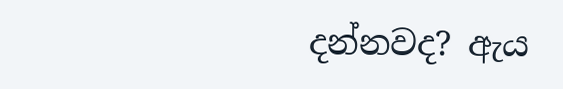දන්නවද? ඇය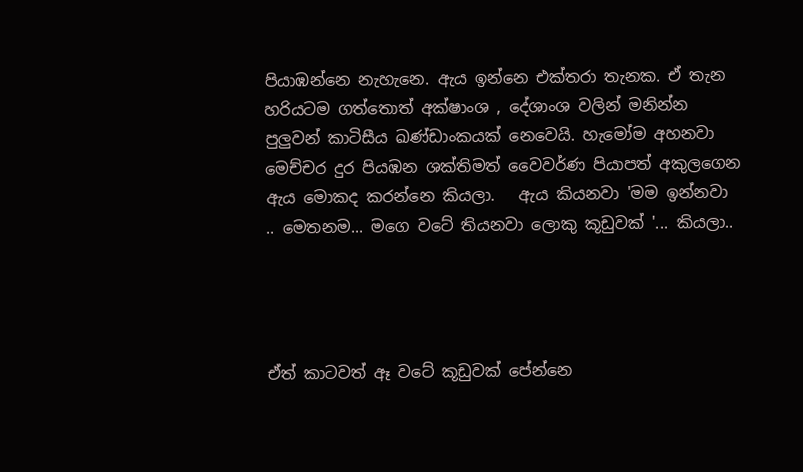පියාඹන්නෙ නැහැනෙ. ඇය ඉන්නෙ එක්තරා තැනක. ඒ තැන හරියටම ගත්තොත් අක්ෂාංශ , දේශාංශ වලින් මනින්න පුලුවන් කාටිසීය ඛණ්ඩාංකයක් නෙවෙයි. හැමෝම අහනවා මෙච්චර දුර පියඹන ශක්තිමත් වෛවර්ණ පියාපත් අකුලගෙන ඇය මොකද කරන්නෙ කියලා.   ඇය කියනවා 'මම ඉන්නවා .. මෙතනම... මගෙ වටේ තියනවා ලොකු කූඩුවක් '... කියලා..




ඒත් කාටවත් ඈ වටේ කූඩුවක් පේන්නෙ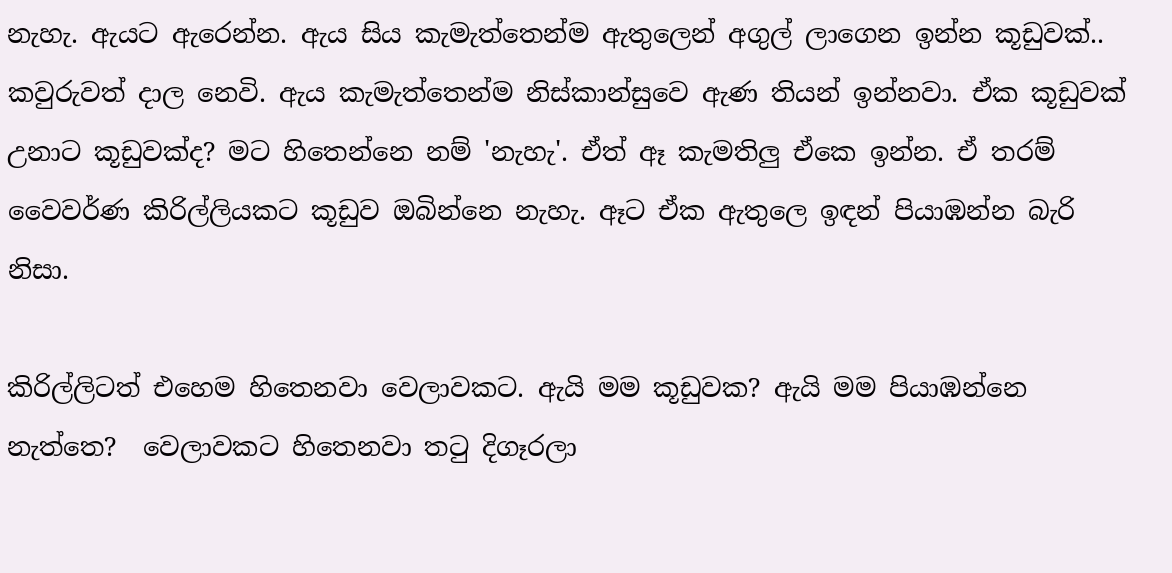නැහැ. ඇයට ඇරෙන්න. ඇය සිය කැමැත්තෙන්ම ඇතුලෙන් අගුල් ලාගෙන ඉන්න කූඩුවක්..  කවුරුවත් දාල නෙවි. ඇය කැමැත්තෙන්ම නිස්කාන්සුවෙ ඇණ තියන් ඉන්නවා. ඒක කූඩුවක් උනාට කූඩුවක්ද? මට හිතෙන්නෙ නම් 'නැහැ'. ඒත් ඈ කැමතිලු ඒකෙ ඉන්න. ඒ තරම් වෛවර්ණ කිරිල්ලියකට කූඩුව ඔබින්නෙ නැහැ. ඈට ඒක ඇතුලෙ ඉඳන් පියාඹන්න බැරි නිසා.

කිරිල්ලිටත් එහෙම හිතෙනවා වෙලාවකට. ඇයි මම කූඩුවක? ඇයි මම පියාඹන්නෙ නැත්තෙ?  වෙලාවකට හිතෙනවා තටු දිගෑරලා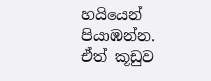හයියෙන් පියාඹන්න. ඒත් කූඩුව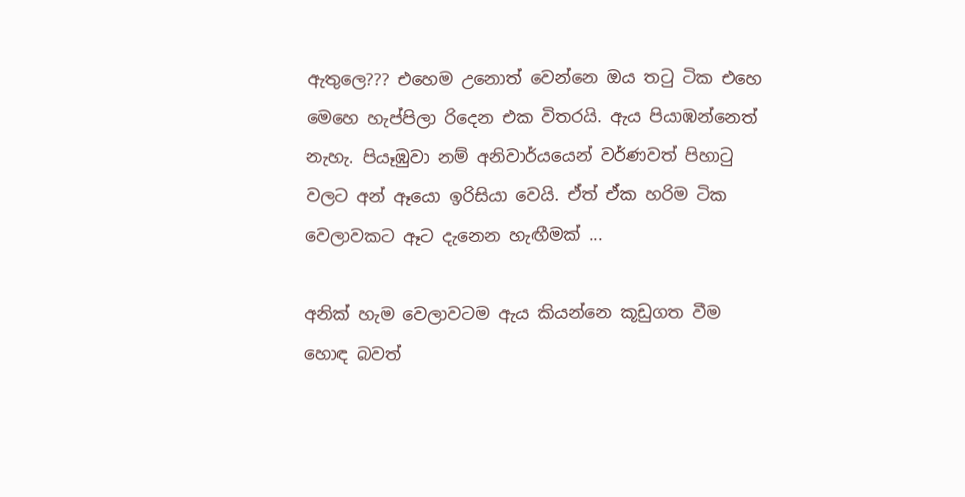ඇතුලෙ??? එහෙම උනොත් වෙන්නෙ ඔය තටු ටික එහෙ මෙහෙ හැප්පිලා රිදෙන එක විතරයි. ඇය පියාඹන්නෙත් නැහැ. පියෑඹුවා නම් අනිවාර්යයෙන් වර්ණවත් පිහාටු වලට අන් ඈයො ඉරිසියා වෙයි. ඒත් ඒක හරිම ටික වෙලාවකට ඈට දැනෙන හැඟීමක් ...

අනික් හැම වෙලාවටම ඇය කියන්නෙ කූඩුගත වීම හොඳ බවත්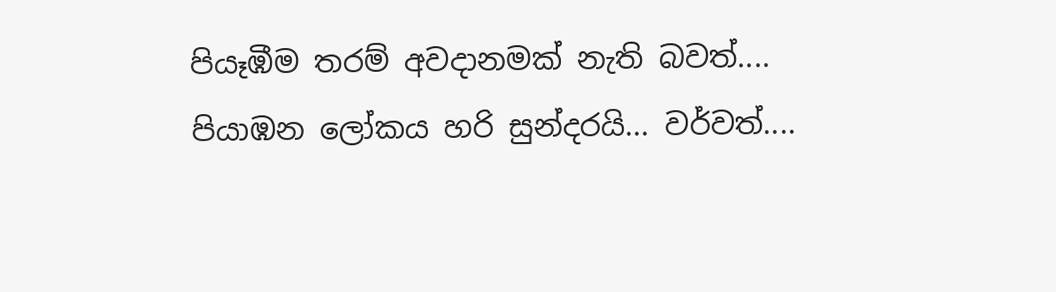පියෑඹීම තරම් අවදානමක් නැති බවත්.... පියාඹන ලෝකය හරි සුන්දරයි... වර්වත්....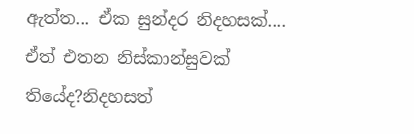ඇත්ත... ඒක සුන්දර නිදහසක්.... ඒත් එතන නිස්කාන්සුවක් තියේද?නිදහසත්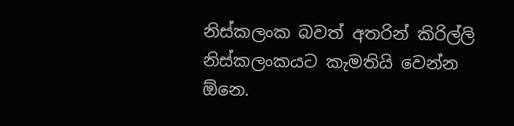නිස්කලංක බවත් අතරින් කිරිල්ලි නිස්කලංකයට කැමතියි වෙන්න ඕනෙ.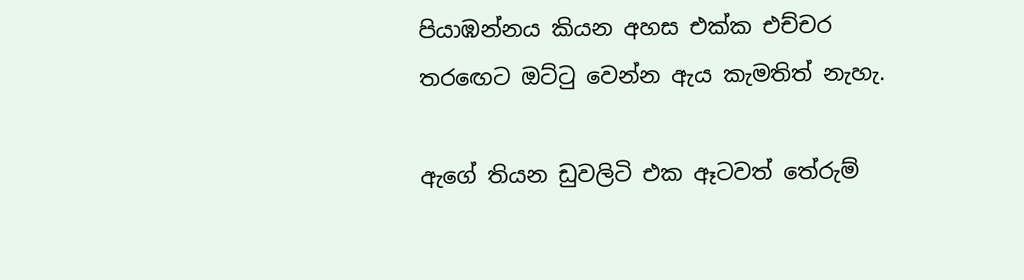පියාඹන්නය කියන අහස එක්ක එච්චර තරඟෙට ඔට්ටු වෙන්න ඇය කැමතිත් නැහැ.

ඇගේ තියන ඩුවලිටි එක ඈටවත් තේරුම්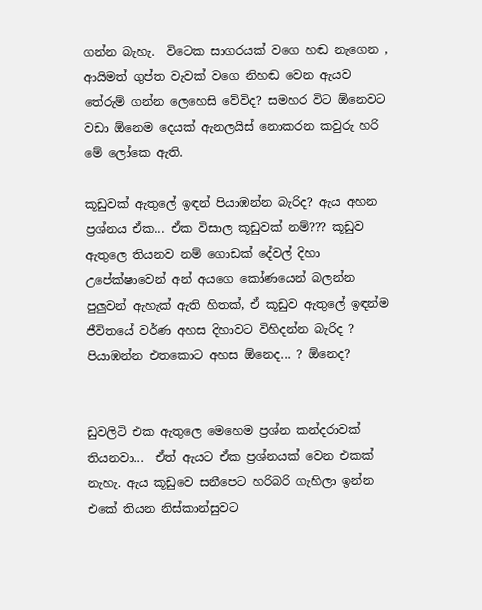ගන්න බැහැ.  විටෙක සාගරයක් වගෙ හඬ නැගෙන , ආයිමත් ගුප්ත වැවක් වගෙ නිහඬ වෙන ඇයව තේරුම් ගන්න ලෙහෙසි වේවිද? සමහර විට ඕනෙවට වඩා ඕනෙම දෙයක් ඇනලයිස් නොකරන කවුරු හරි මේ ලෝකෙ ඇති.

කූඩුවක් ඇතුලේ ඉඳන් පියාඹන්න බැරිද? ඇය අහන ප්‍රශ්නය ඒක... ඒක විසාල කූඩුවක් නම්??? කූඩුව ඇතුලෙ තියනව නම් ගොඩක් දේවල් දිහා උපේක්ෂාවෙන් අන් අයගෙ කෝණයෙන් බලන්න පුලුවන් ඇහැක් ඇති හිතක්, ඒ කූඩුව ඇතුලේ ඉඳන්ම ජීවිතයේ වර්ණ අහස දිහාවට විහිදන්න බැරිද ?  පියාඹන්න එතකොට අහස ඕනෙද... ? ඕනෙද?


ඩුවලිටි එක ඇතුලෙ මෙහෙම ප්‍රශ්න කන්දරාවක් තියනවා...  ඒත් ඇයට ඒක ප්‍රශ්නයක් වෙන එකක් නැහැ. ඇය කූඩුවෙ සනීපෙට හරිබරි ගැහිලා ඉන්න එකේ තියන නිස්කාන්සුවට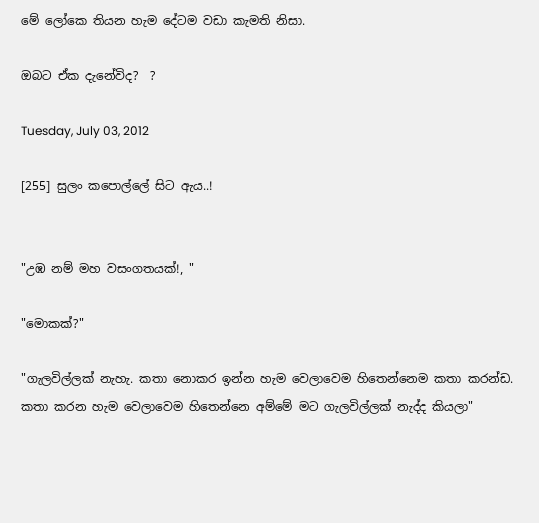මේ ලෝකෙ තියන හැම දේටම වඩා කැමති නිසා.

ඔබට ඒක දැනේවිද?  ?

Tuesday, July 03, 2012

[255] සුලං කපොල්ලේ සිට ඇය..!


"උඹ නම් මහ වසංගතයක්!, "

"මොකක්?"

"ගැලවිල්ලක් නැහැ. කතා නොකර ඉන්න හැම වෙලාවෙම හිතෙන්නෙම කතා කරන්ඩ. කතා කරන හැම වෙලාවෙම හිතෙන්නෙ අම්මේ මට ගැලවිල්ලක් නැද්ද කියලා"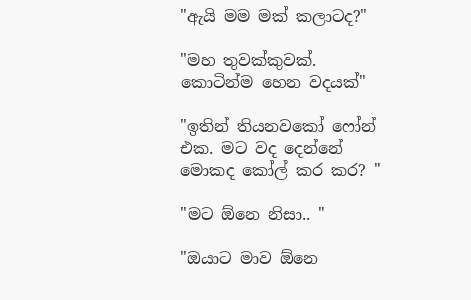"ඇයි මම මක් කලාටද?"

"මහ තුවක්කුවක්. කොටින්ම හෙන වදයක්"

"ඉතින් තියනවකෝ ෆෝන් එක. මට වද දෙන්නේ මොකද කෝල් කර කර? "

"මට ඕනෙ නිසා.. "

"ඔයාට මාව ඕනෙ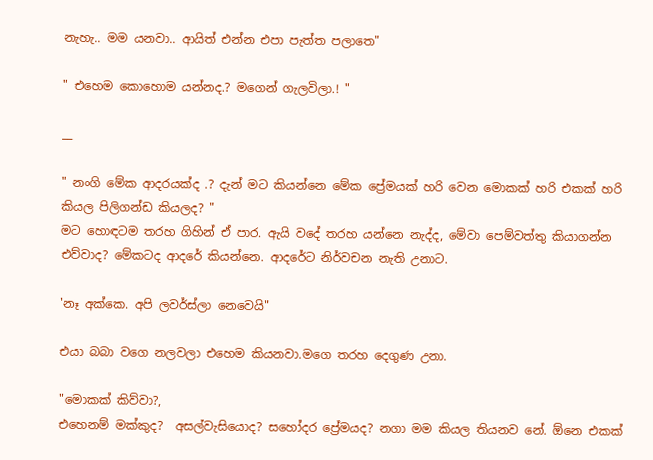නැහැ.. මම යනවා.. ආයිත් එන්න එපා පැත්ත පලාතෙ"

" එහෙම කොහොම යන්නද.? මගෙන් ගැලවිලා.! "

__

" නංගි මේක ආදරයක්ද .? දැන් මට කියන්නෙ මේක ප්‍රේමයක් හරි වෙන මොකක් හරි එකක් හරි කියල පිලිගන්ඩ කියලද? "
මට හොඳටම තරහ ගිහින් ඒ පාර. ඇයි වදේ තරහ යන්නෙ නැද්ද, මේවා පෙම්වත්තු කියාගන්න එව්වාද? මේකටද ආදරේ කියන්නෙ. ආදරේට නිර්වචන නැති උනාට.

'නෑ අක්කෙ. අපි ලවර්ස්ලා නෙවෙයි"

එයා බබා වගෙ නලවලා එහෙම කියනවා.මගෙ තරහ දෙගුණ උනා.

"මොකක් කිව්වා?,
එහෙනම් මක්කුද?  අසල්වැසියොද? සහෝදර ප්‍රේමයද? නගා මම කියල තියනව නේ. ඕනෙ එකක්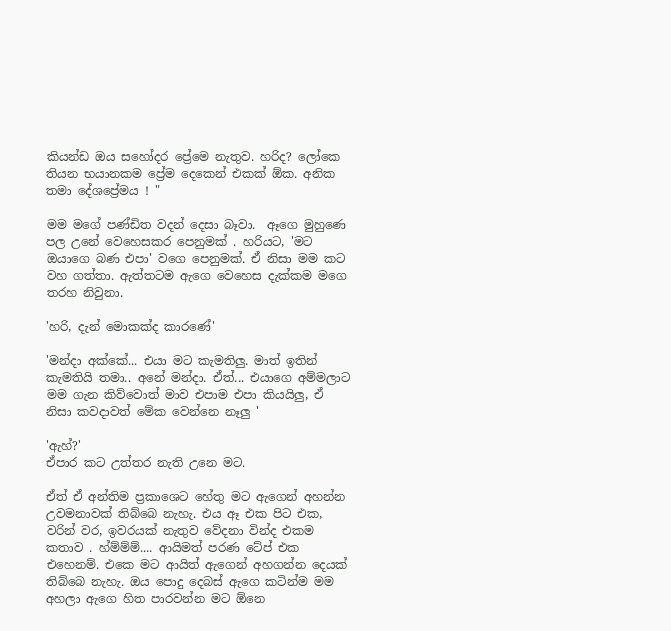කියන්ඩ ඔය සහෝදර ප්‍රේමෙ නැතුව. හරිද? ලෝකෙ තියන භයානකම ප්‍රේම දෙකෙන් එකක් ඕක. අනික තමා දේශප්‍රේමය ! "

මම මගේ පණ්ඩිත වදන් දෙසා බෑවා.  ඈගෙ මුහුණෙ පල උනේ වෙහෙසකර පෙනුමක් . හරියට, 'මට ඔයාගෙ බණ එපා' වගෙ පෙනුමක්. ඒ නිසා මම කට වහ ගත්තා. ඇත්තටම ඇගෙ වෙහෙස දැක්කම මගෙ තරහ නිවුනා.

'හරි, දැන් මොකක්ද කාරණේ'

'මන්දා අක්කේ... එයා මට කැමතිලු. මාත් ඉතින් කැමතියි තමා.. අනේ මන්දා. ඒත්... එයාගෙ අම්මලාට මම ගැන කිව්වොත් මාව එපාම එපා කියයිලු, ඒ නිසා කවදාවත් මේක වෙන්නෙ නෑලු '

'ඇහ්?'
ඒපාර කට උත්තර නැති උනෙ මට.

ඒත් ඒ අන්තිම ප්‍රකාශෙට හේතු මට ඇගෙන් අහන්න උවමනාවක් තිබ්බෙ නැහැ. එය ඈ එක පිට එක, වරින් වර, ඉවරයක් නැතුව වේදනා වින්ද එකම කතාව . හ්ම්ම්ම්.... ආයිමත් පරණ ටේප් එක එහෙනම්. එකෙ මට ආයිත් ඇගෙන් අහගන්න දෙයක් තිබ්බෙ නැහැ. ඔය පොදු දෙබස් ඇගෙ කටින්ම මම අහලා ඇගෙ හිත පාරවන්න මට ඕනෙ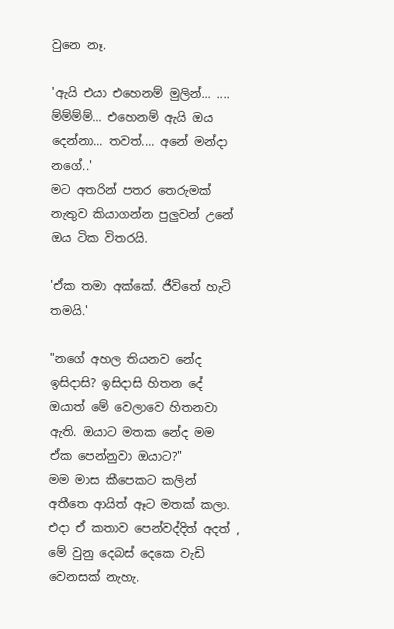වුනෙ නෑ.

'ඇයි එයා එහෙනම් මුලින්... .... ම්ම්ම්ම්... එහෙනම් ඇයි ඔය දෙන්නා... තවත්.... අනේ මන්දා නගේ..'
මට අතරින් පතර තෙරුමක් නැතුව කියාගන්න පුලුවන් උනේ ඔය ටික විතරයි.

'ඒක තමා අක්කේ. ජීවිතේ හැටි තමයි.'

"නගේ අහල තියනව නේද ඉසිදාසි? ඉසිදාසි හිතන දේ ඔයාත් මේ වෙලාවෙ හිතනවා ඇති. ඔයාට මතක නේද මම ඒක පෙන්නුවා ඔයාට?"
මම මාස කීපෙකට කලින් අතීතෙ ආයිත් ඈට මතක් කලා. එදා ඒ කතාව පෙන්වද්දිත් අදත් , මේ වුනු දෙබස් දෙකෙ වැඩි වෙනසක් නැහැ.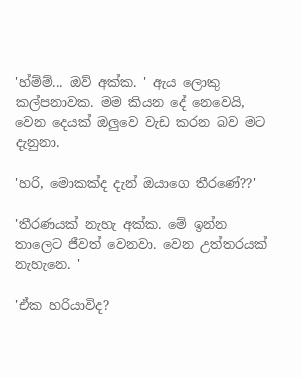'හ්ම්ම්... ඔව් අක්ක. ' ඇය ලොකු කල්පනාවක. මම කියන දේ නෙවෙයි, වෙන දෙයක් ඔලුවෙ වැඩ කරන බව මට දැනුනා.

'හරි, මොකක්ද දැන් ඔයාගෙ තීරණේ??'

'තීරණයක් නැහැ අක්ක. මේ ඉන්න තාලෙට ජීවත් වෙනවා. වෙන උත්තරයක් නැහැනෙ. '

'ඒක හරියාවිද?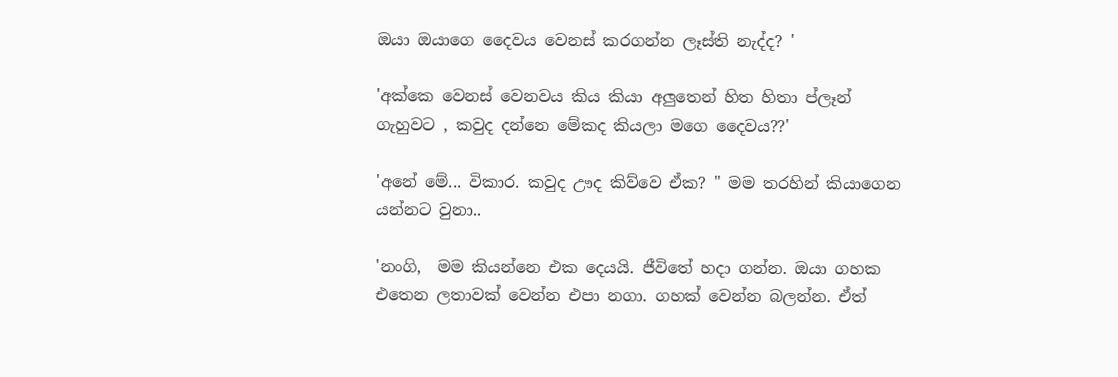ඔයා ඔයාගෙ දෛවය වෙනස් කරගන්න ලෑස්ති නැද්ද? '

'අක්කෙ වෙනස් වෙනවය කිය කියා අලුතෙන් හිත හිතා ප්ලෑන් ගැහුවට , කවුද දන්නෙ මේකද කියලා මගෙ දෛවය??'

'අනේ මේ... විකාර. කවුද ඌද කිව්වෙ ඒක? " මම තරහින් කියාගෙන යන්නට වුනා..

'නංගි,  මම කියන්නෙ එක දෙයයි. ජීවිතේ හදා ගන්න. ඔයා ගහක එතෙන ලතාවක් වෙන්න එපා නගා. ගහක් වෙන්න බලන්න. ඒත්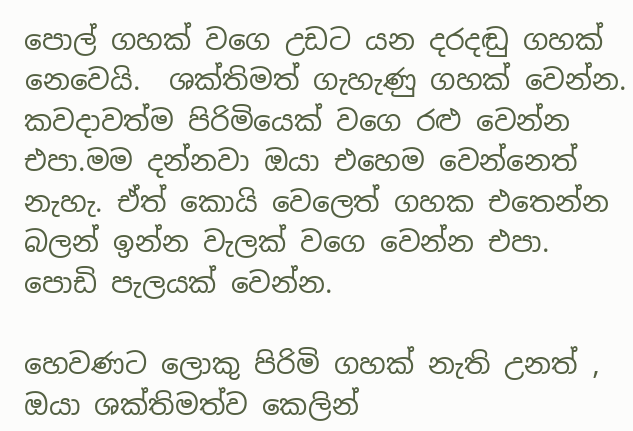පොල් ගහක් වගෙ උඩට යන දරදඬු ගහක් නෙවෙයි.  ශක්තිමත් ගැහැණු ගහක් වෙන්න. කවදාවත්ම පිරිමියෙක් වගෙ රළු වෙන්න එපා.මම දන්නවා ඔයා එහෙම වෙන්නෙත් නැහැ. ඒත් කොයි වෙලෙත් ගහක එතෙන්න බලන් ඉන්න වැලක් වගෙ වෙන්න එපා. පොඩි පැලයක් වෙන්න.

හෙවණට ලොකු පිරිමි ගහක් නැති උනත් , ඔයා ශක්තිමත්ව කෙලින්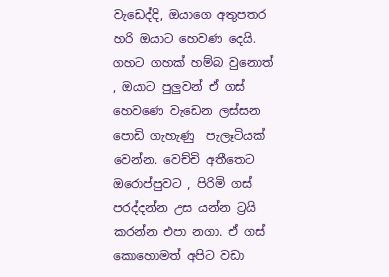වැඩෙද්දි, ඔයාගෙ අතුපතර හරි ඔයාට හෙවණ දෙයි. ගහට ගහක් හම්බ වුනොත් , ඔයාට පුලුවන් ඒ ගස් හෙවණෙ වැඩෙන ලස්සන පොඩි ගැහැණු  පැලෑටියක් වෙන්න. වෙච්චි අතීතෙට ඔරොප්පුවට , පිරිමි ගස් පරද්දන්න උස යන්න ට්‍රයි කරන්න එපා නගා. ඒ ගස් කොහොමත් අපිට වඩා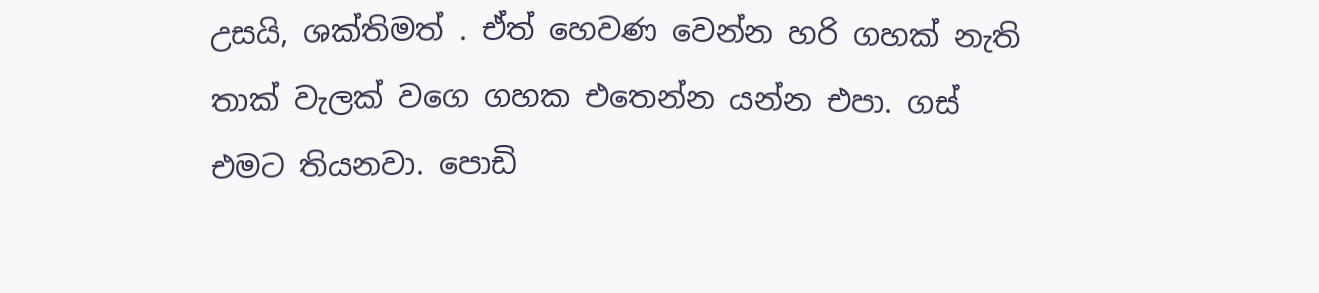උසයි, ශක්තිමත් . ඒත් හෙවණ වෙන්න හරි ගහක් නැති තාක් වැලක් වගෙ ගහක එතෙන්න යන්න එපා. ගස් එමට තියනවා. පොඩි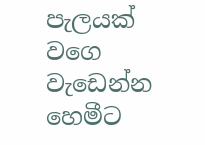පැලයක් වගෙ වැඩෙන්න හෙමීට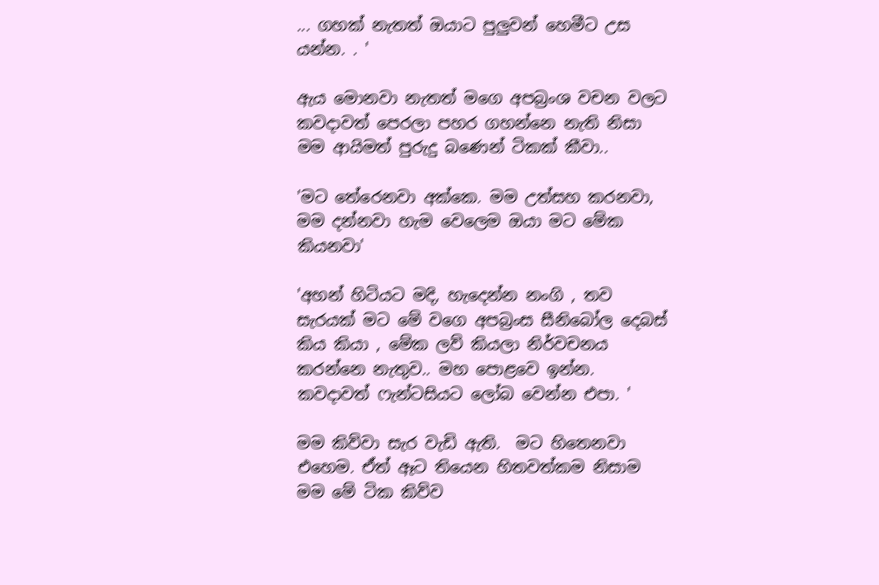... ගහක් නැතත් ඔයාට පුලුවන් හෙමීට උස යන්න. . '

ඇය මොනවා නැතත් මගෙ අපබ්‍රංශ වචන වලට කවදාවත් පෙරලා පහර ගහන්නෙ නැති නිසා මම ආයිමත් පුරුදු බණෙන් ටිකක් කීවා..

'මට තේරෙනවා අක්කෙ. මම උත්සහ කරනවා, මම දන්නවා හැම වෙලෙම ඔයා මට මේක කියනවා'

'අහන් හිටියට මදි, හැදෙන්න නංගි , තව සැරයක් මට මේ වගෙ අපබ්‍රංස සීනිබෝල දෙබස් කිය කියා , මේක ලව් කියලා නිර්වචනය කරන්නෙ නැතුව.. මහ පොළවෙ ඉන්න. කවදාවත් ෆැන්ටසියට ලෝබ වෙන්න එපා. '

මම කිව්වා සැර වැඩි ඇති.  මට හිතෙනවා එහෙම. ඒත් ඈට තියෙන හිතවත්කම නිසාම මම මේ ටික කිව්ව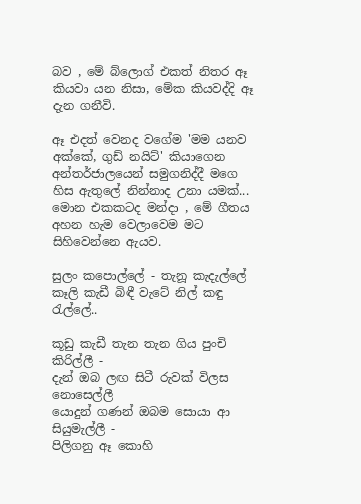බව , මේ බ්ලොග් එකත් නිතර ඈ කියවා යන නිසා, මේක කියවද්දි ඈ දැන ගනීවි.

ඈ එදත් වෙනද වගේම 'මම යනව අක්කේ, ගුඩ් නයිට්' කියාගෙන අන්තර්ජාලයෙන් සමුගනිද්දී මගෙ හිස ඇතුලේ නින්නාද උනා යමක්...  මොන එකකටද මන්දා , මේ ගීතය අහන හැම වෙලාවෙම මට සිහිවෙන්නෙ ඇයව.

සුලං කපොල්ලේ - තැනූ කැදැල්ලේ
කෑලි කැඩී බිඳී වැටේ නිල් කඳු රැල්ලේ..

කූඩු කැඩී තැන තැන ගිය පුංචි කිරිල්ලී -
දැන් ඔබ ලඟ සිටී රුවක් විලස නොසෙල්ලී
යොදුන් ගණන් ඔබම සොයා ආ සියුමැල්ලී -
පිලිගනු ඈ කොහි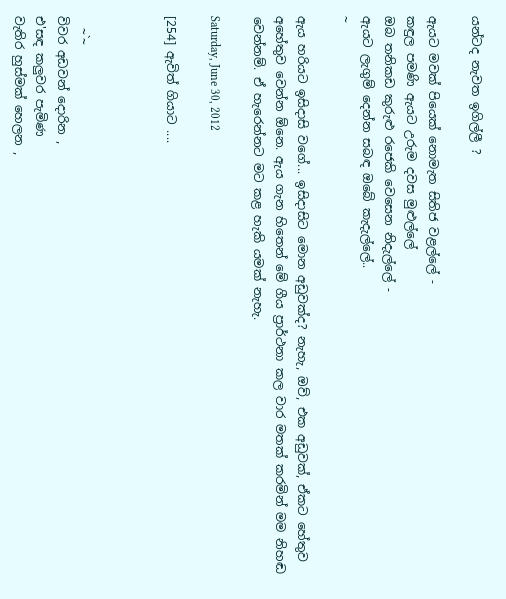යන්ටද නැවත ඉගිල්ලී ?

ඇයට මවක් පියෙක් නොමැත සිතිජ වළල්ලේ -
කඳුල පමණි ඇයට උරුම දවස මුළුල්ලේ
ඔබ තනිකඩ කුරුළු රජෙකි වෙසෙන නිදැල්ලේ -
ඇයට ලැගුම් දෙන්න සබඳ ඔබේ කැදැල්ලේ..
~

ඇය හරියට ඉසිදාසි වගේ... ඉසිදාසිට මොන අඩුවක්ද? නැහැ, ඔව්, එක අඩුවක්, ඒකට හේතුව අහේතුව වෙන්න ඕනෙ. ඇය ගැන හිතෙන් මේ ගීය ප්‍රාර්ථනා කල වාර මතක් කරමින් මම නිහඬ වෙන්නම්. ඒ හැරෙන්නට මට කළ හැකි යමක් නැහැ.

Saturday, June 30, 2012

[254] ඇවිත් ගියාට ....



  ~`~
විවර අඩවන් දොරින ,
එ'සඳ කලුවර පැමිණ
වැතිර හුස්මක් හෙලන ,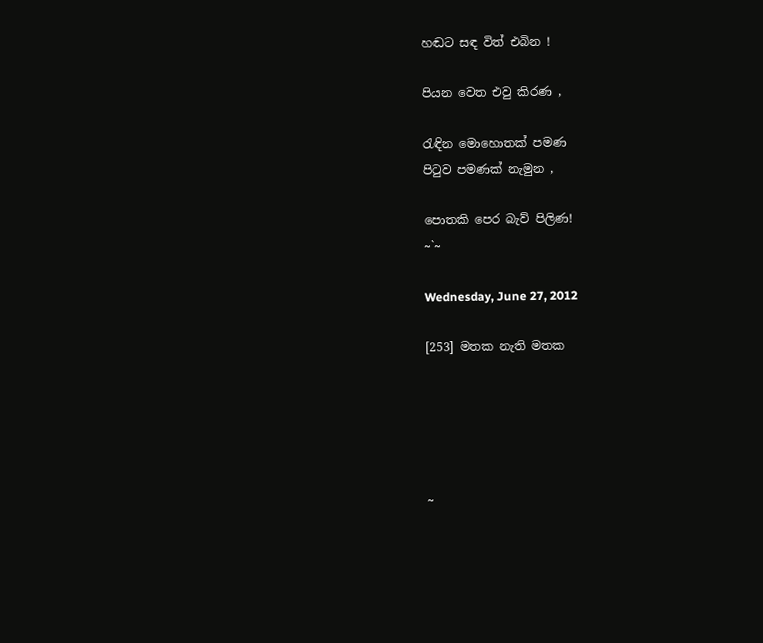හඬට සඳ විත් එබින !

පියන වෙත එවු කිරණ ,

රැඳින මොහොතක් පමණ
පි‍ටුව පමණක් නැමුන ,

පොතකි පෙර බැව් පිලිණ!
~`~

Wednesday, June 27, 2012

[253] මතක නැති මතක





~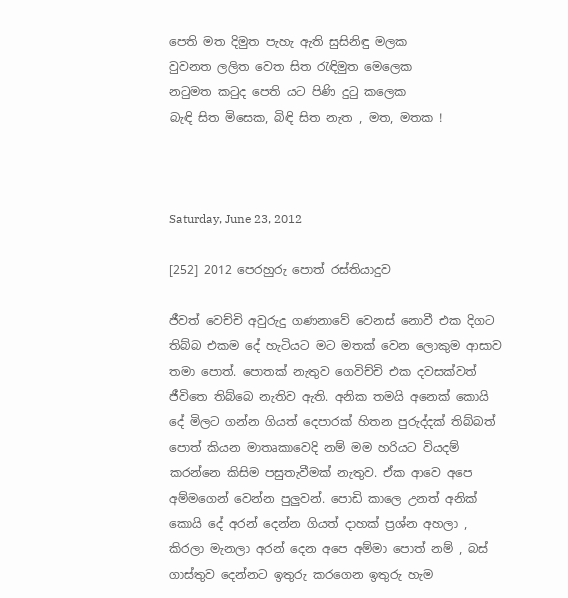පෙති මත දිමුත පැහැ ඇති සුසිනිඳු මලක
වුවනත ලලිත වෙත සිත රැඳිමුත මෙලෙක
නටුමත කටුද පෙති යට පිණි දුටු කලෙක
බැඳි සිත මිසෙක, බිඳි සිත නැත , මත, මතක !



Saturday, June 23, 2012

[252] 2012 පෙරහුරු පොත් රස්තියාදුව

ජීවත් වෙච්චි අවුරුදු ගණනාවේ වෙනස් නොවී එක දිගට තිබ්බ එකම දේ හැටියට මට මතක් වෙන ලොකුම ආසාව තමා පොත්. පොතක් නැතුව ගෙවිච්චි එක දවසක්වත් ජීවිතෙ තිබ්බෙ නැතිව ඇති. අනික තමයි අනෙක් කොයි දේ මිලට ගන්න ගියත් දෙපාරක් හිතන පුරුද්දක් තිබ්බත් පොත් කියන මාතෘකාවෙදි නම් මම හරියට වියදම් කරන්නෙ කිසිම පසුතැවීමක් නැතුව. ඒක ආවෙ අපෙ අම්මගෙන් වෙන්න පුලුවන්. පොඩි කාලෙ උනත් අනික් කොයි දේ අරන් දෙන්න ගියත් දාහක් ප්‍රශ්න අහලා , කිරලා මැනලා අරන් දෙන අපෙ අම්මා පොත් නම් , බස් ගාස්තුව දෙන්නට ඉතුරු කරගෙන ඉතුරු හැම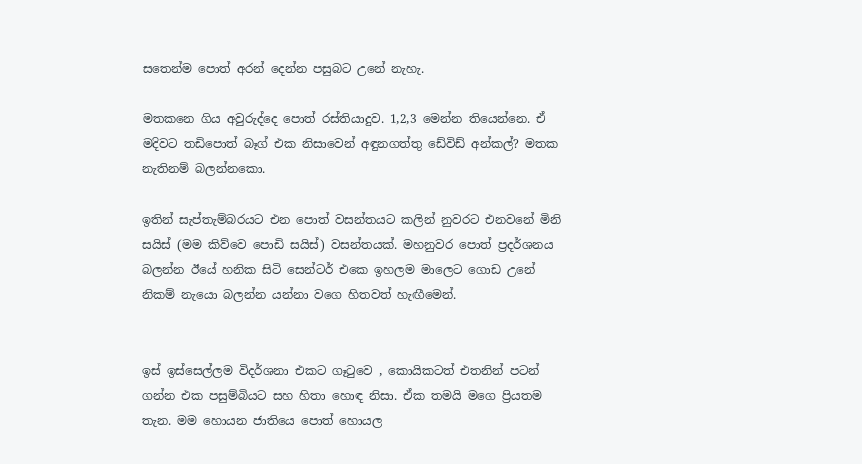සතෙන්ම පොත් අරන් දෙන්න පසුබට උනේ නැහැ.

මතකනෙ ගිය අවුරුද්දෙ පොත් රස්තියාදුව. 1,2,3 මෙන්න තියෙන්නෙ. ඒ මදිවට තඩිපොත් බෑග් එක නිසාවෙන් අඳුනගත්තු ඩේවිඩ් අන්කල්? මතක නැතිනම් බලන්නකො.

ඉතින් සැප්තැම්බරයට එන පොත් වසන්තයට කලින් නුවරට එනවනේ මිනි සයිස් (මම කිව්වෙ පොඩි සයිස්) වසන්තයක්. මහනුවර පොත් ප්‍රදර්ශනය බලන්න ඊයේ හනික සිටි සෙන්ටර් එකෙ ඉහලම මාලෙට ගොඩ උනේ නිකම් නැයො බලන්න යන්නා වගෙ හිතවත් හැඟීමෙන්.


ඉස් ඉස්සෙල්ලම විදර්ශනා එකට ගෑ‍ටුවෙ , කොයිකටත් එතනින් පටන් ගන්න එක පසුම්බියට සහ හිතා හොඳ නිසා. ඒක තමයි මගෙ ප්‍රියතම තැන. මම හොයන ජාතියෙ පොත් හොයල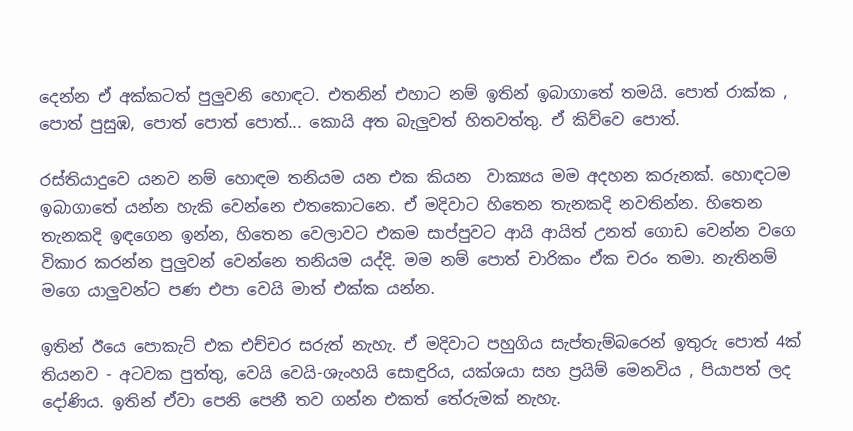දෙන්න ඒ අක්කටත් පුලුවනි හොඳට. එතනින් එහාට නම් ඉතින් ඉබාගාතේ තමයි. පොත් රාක්ක , පොත් පුසුඹ, පොත් පොත් පොත්... කොයි අත බැලුවත් හිතවත්තු. ඒ කිව්වෙ පොත්.

රස්තියාදුවෙ යනව නම් හොඳම තනියම යන එක කියන  වාක්‍යය මම අදහන කරුනක්. හොඳටම ඉබාගාතේ යන්න හැකි වෙන්නෙ එතකොටනෙ. ඒ මදිවාට හිතෙන තැනකදි නවතින්න. හිතෙන තැනකදි ඉඳගෙන ඉන්න, හිතෙන වෙලාවට එකම සාප්පුවට ආයි ආයිත් උනත් ගොඩ වෙන්න වගෙ විකාර කරන්න පුලුවන් වෙන්නෙ තනියම යද්දි. මම නම් පොත් චාරිකං ඒක චරං තමා. නැතිනම් මගෙ යාලුවන්ට පණ එපා වෙයි මාත් එක්ක යන්න.

ඉතින් ඊයෙ පොකැට් එක එච්චර සරුත් නැහැ. ඒ මදිවාට පහුගිය සැප්තැම්බරෙන් ඉතුරු පොත් 4ක් තියනව - අටවක පුත්තු, වෙයි වෙයි-ශැංහයි සොඳුරිය, යක්ශයා සහ ප්‍රයිම් මෙනවිය , පියාපත් ලද දෝණිය. ඉතින් ඒවා පෙනි පෙනී තව ගන්න එකත් තේරුමක් නැහැ.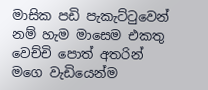මාසික පඩි පැකැට්‍ටුවෙන් නම් හැම මාසෙම එකතු වෙච්චි පොත් අතරින් මගෙ වැඩියෙන්ම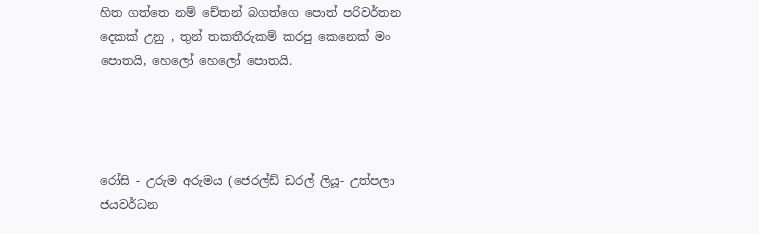හිත ගත්තෙ නම් චේතන් බගත්ගෙ පොත් පරිවර්තන දෙකක් උනු , තුන් තකතීරුකම් කරපු කෙනෙක් මං පොතයි, හෙලෝ හෙලෝ පොතයි.




රෝසි - උරුම අරුමය (ජෙරල්ඩ් ඩරල් ලියූ- උත්පලා ජයවර්ධන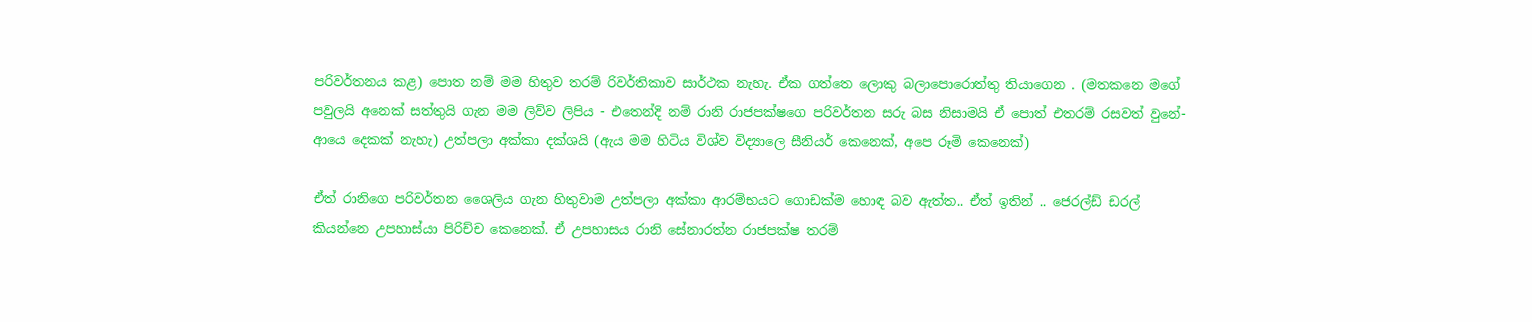පරිවර්තනය කළ) පොත නම් මම හිතුව තරම් රිවර්තිකාව සාර්ථක නැහැ. ඒක ගත්තෙ ලොකු බලාපොරොත්තු තියාගෙන . (මතකනෙ මගේ පවුලයි අනෙක් සත්තුයි ගැන මම ලිව්ව ලිපිය - එතෙන්දි නම් රානි රාජපක්ෂගෙ පරිවර්තන සරු බස නිසාමයි ඒ පොත් එතරම් රසවත් වුනේ- ආයෙ දෙකක් නැහැ) උත්පලා අක්කා දක්ශයි (ඇය මම හිටිය විශ්ව විද්‍යාලෙ සීනියර් කෙනෙක්, අපෙ රූමි කෙනෙක්)

ඒත් රානිගෙ පරිවර්තන ශෛලිය ගැන හිතුවාම උත්පලා අක්කා ආරම්භයට ගොඩක්ම හොඳ බව ඇත්ත.. ඒත් ඉතින් .. ජෙරල්ඩ් ඩරල් කියන්නෙ උපහාස්යා පිරිච්ච කෙනෙක්. ඒ උපහාසය රානි සේනාරත්න රාජපක්ෂ තරම්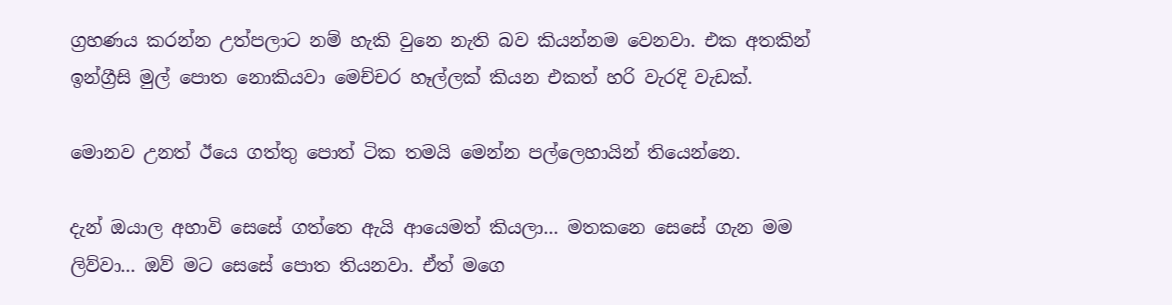ග්‍රහණය කරන්න උත්පලාට නම් හැකි වුනෙ නැති බව කියන්නම වෙනවා. එක අතකින් ඉන්ග්‍රීසි මුල් පොත නොකියවා මෙච්චර හෑල්ලක් කියන එකත් හරි වැරදි වැඩක්.

මොනව උනත් ඊයෙ ගත්තු පොත් ටික තමයි මෙන්න පල්ලෙහායින් තියෙන්නෙ.

දැන් ඔයාල අහාවි සෙසේ ගත්තෙ ඇයි ආයෙමත් කියලා... මතකනෙ සෙසේ ගැන මම ලිව්වා... ඔව් මට සෙසේ පොත තියනවා. ඒත් මගෙ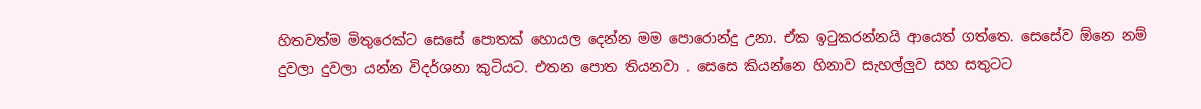හිතවත්ම මිතුරෙක්ට සෙසේ පොතක් හොයල දෙන්න මම පොරොන්දු උනා. ඒක ඉ‍ටුකරන්නයි ආයෙත් ගත්තෙ. සෙසේව ඕනෙ නම් දුවලා දුවලා යන්න විදර්ශනා කුටියට. එතන පොත තියනවා . සෙසෙ කියන්නෙ හිනාව සැහල්ලුව සහ සතුටට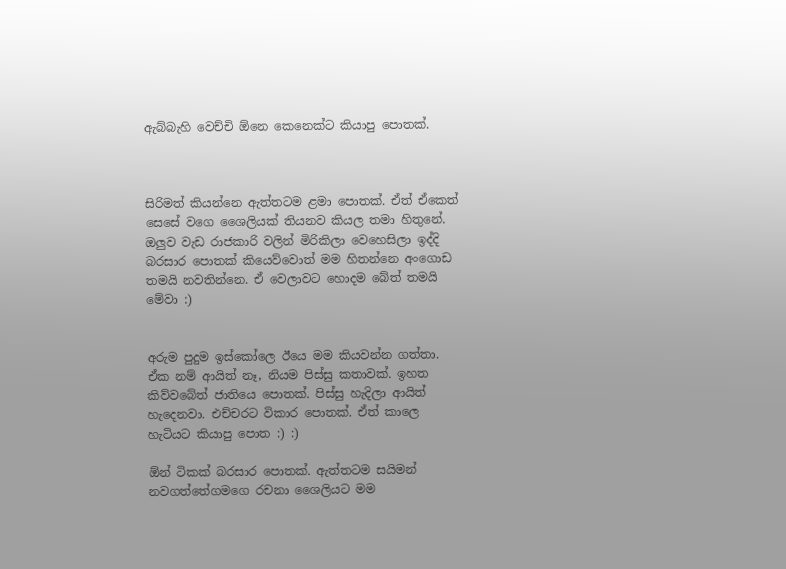ඇබ්බැහි වෙච්චි ඕනෙ කෙනෙක්ට කියාපු පොතක්.



සිරිමත් කියන්නෙ ඇත්තටම ළමා පොතක්. ඒත් ඒකෙත් සෙසේ වගෙ ශෛලියක් තියනව කියල තමා හිතුනේ. ඔලුව වැඩ රාජකාරි වලින් මිරිකිලා වෙහෙසිලා ඉද්දි බරසාර පොතක් කියෙව්වොත් මම හිතන්නෙ අංගොඩ තමයි නවතින්නෙ. ඒ වෙලාවට හොදම බේත් තමයි මේවා :)


අරුම පුදුම ඉස්කෝලෙ ඊයෙ මම කියවන්න ගත්තා. ඒක නම් ආයිත් නෑ, නියම පිස්සු කතාවක්. ඉහත කිව්වබේත් ජාතියෙ පොතක්. පිස්සු හැදිලා ආයිත් හැදෙනවා. එච්චරට විකාර පොතක්. ඒත් කාලෙ හැටියට කියාපු පොත :) :)

ඕන් ටිකක් බරසාර පොතක්. ඇත්තටම සයිමන් නවගත්තේගමගෙ රචනා ශෛලියට මම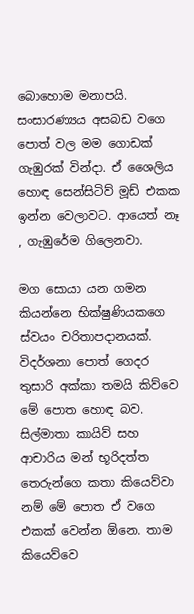බොහොම මනාපයි. සංසාරණ්‍යය අසබඩ වගෙ පොත් වල මම ගොඩක් ගැඹුරක් වින්දා. ඒ ශෛලිය හොඳ සෙන්සිටිව් මූඩ් එකක ඉන්න වෙලාවට. ආයෙත් නෑ , ගැඹුරේම ගිලෙනවා.

මග සොයා යන ගමන කියන්නෙ භික්ෂුණියකගෙ ස්වයං චරිතාපදානයක්. විදර්ශනා පොත් ගෙදර තුසාරි අක්කා තමයි කිව්වෙ මේ පොත හොඳ බව. සිල්මාතා කායිව් සහ ආචාරිය මන් භූරිදත්ත තෙරුන්ගෙ කතා කියෙව්වා නම් මේ පොත ඒ වගෙ එකක් වෙන්න ඕනෙ. තාම කියෙව්වෙ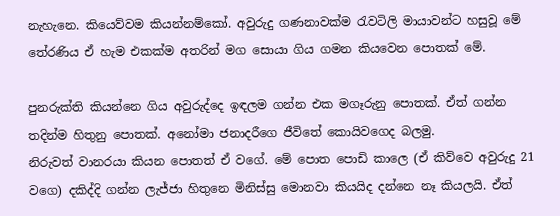නැහැනෙ. කියෙව්වම කියන්නම්කෝ. අවුරුදු ගණනාවක්ම රැවටිලි මායාවන්ට හසුවූ මේ තේරණිය ඒ හැම එකක්ම අතරින් මග සොයා ගිය ගමන කියවෙන පොතක් මේ.

පුනරුක්ති කියන්නෙ ගිය අවුරුද්දෙ ඉඳලම ගන්න එක මගෑරුනු පොතක්. ඒත් ගන්න තදින්ම හිතුනු පොතක්. අනෝමා ජනාදරීගෙ ජීවිතේ කොයිවගෙද බලමු.
නිරුවත් වානරයා කියන පොතත් ඒ වගේ. මේ පොත පොඩි කාලෙ (ඒ කිව්වෙ අවුරුදු 21 වගෙ) දකිද්දි ගන්න ලැජ්ජා හිතුනෙ මිනිස්සු මොනවා කියයිද දන්නෙ නෑ කියලයි. ඒත්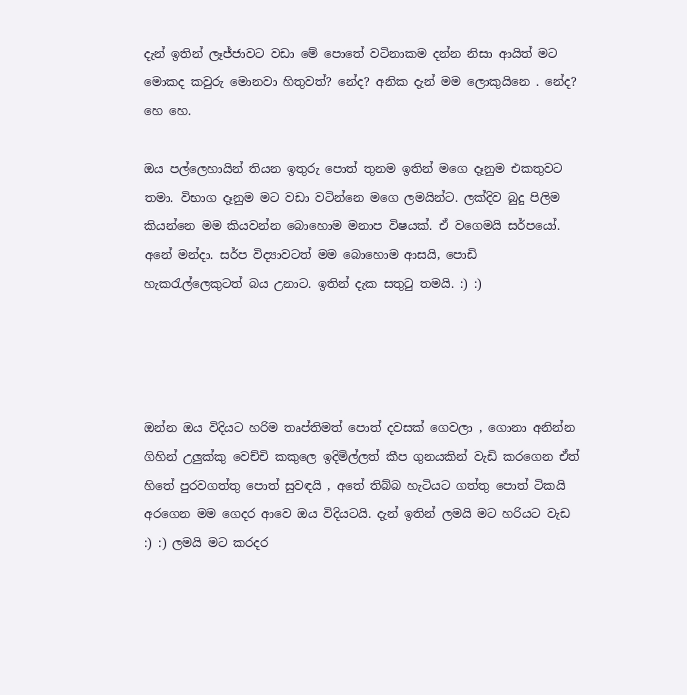දැන් ඉතින් ලෑජ්ජාවට වඩා මේ පොතේ වටිනාකම දන්න නිසා ආයිත් මට මොකද කවුරු මොනවා හිතුවත්? නේද? අනික දැන් මම ලොකුයිනෙ . නේද? හෙ හෙ.

ඔය පල්ලෙහායින් තියන ඉතුරු පොත් තුනම ඉතින් මගෙ දෑනුම එකතුවට තමා. විභාග දෑනුම මට වඩා වටින්නෙ මගෙ ලමයින්ට. ලක්දිව බුදු පිලිම කියන්නෙ මම කියවන්න බොහොම මනාප විෂයක්. ඒ වගෙමයි සර්පයෝ. අනේ මන්දා. සර්ප විද්‍යාවටත් මම බොහොම ආසයි, පොඩි හැකරැල්ලෙකුටත් බය උනාට. ඉතින් දැක සතුටු තමයි. :) :)




ඔන්න ඔය විදියට හරිම තෘප්තිමත් පොත් දවසක් ගෙවලා , ගොනා අනින්න ගිහින් උලුක්කු වෙච්චි කකුලෙ ඉදිමිල්ලත් කීප ගුනයකින් වැඩි කරගෙන ඒත් හිතේ පුරවගත්තු පොත් සුවඳයි , අතේ තිබ්බ හැටියට ගත්තු පොත් ටිකයි අරගෙන මම ගෙදර ආවෙ ඔය විදියටයි. දැන් ඉතින් ලමයි මට හරියට වැඩ :) :) ලමයි මට කරදර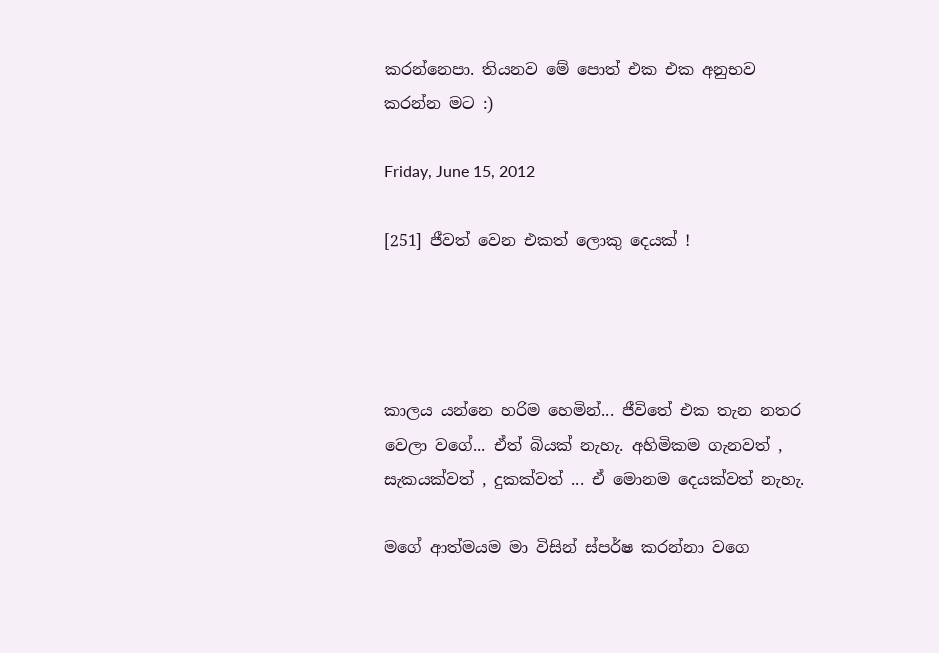කරන්නෙපා. තියනව මේ පොත් එක එක අනුභව කරන්න මට :)

Friday, June 15, 2012

[251] ජීවත් වෙන එකත් ලොකු දෙයක් !




කාලය යන්නෙ හරිම හෙමින්... ජීවිතේ එක තැන නතර වෙලා වගේ... ඒත් බියක් නැහැ. අහිමිකම ගැනවත් , සැකයක්වත් , දුකක්වත් ... ඒ මොනම දෙයක්වත් නැහැ.

මගේ ආත්මයම මා විසින් ස්පර්ෂ කරන්නා වගෙ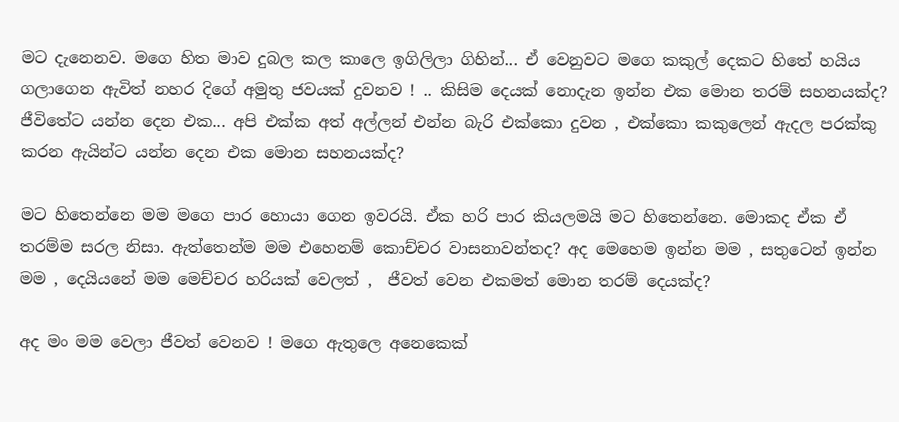මට දැනෙනව. මගෙ හිත මාව දුබල කල කාලෙ ඉගිලිලා ගිහින්... ඒ වෙනුවට මගෙ කකුල් දෙකට හිතේ හයිය ගලාගෙන ඇවිත් නහර දිගේ අමුතු ජවයක් දුවනව ! .. කිසිම දෙයක් නොදැන ඉන්න එක මොන තරම් සහනයක්ද? ජීවිතේට යන්න දෙන එක... අපි එක්ක අත් අල්ලන් එන්න බැරි එක්කො දුවන , එක්කො කකුලෙන් ඇදල පරක්කු කරන ඇයින්ට යන්න දෙන එක මොන සහනයක්ද?

මට හිතෙන්නෙ මම මගෙ පාර හොයා ගෙන ඉවරයි. ඒක හරි පාර කියලමයි මට හිතෙන්නෙ. මොකද ඒක ඒ තරම්ම සරල නිසා. ඇත්තෙන්ම මම එහෙනම් කොච්චර වාසනාවන්තද? අද මෙහෙම ඉන්න මම , සතුටෙන් ඉන්න මම , දෙයියනේ මම මෙච්චර හරියක් වෙලත් ,  ජීවත් වෙන එකමත් මොන තරම් දෙයක්ද?

අද මං මම වෙලා ජීවත් වෙනව ! මගෙ ඇතුලෙ අනෙකෙක්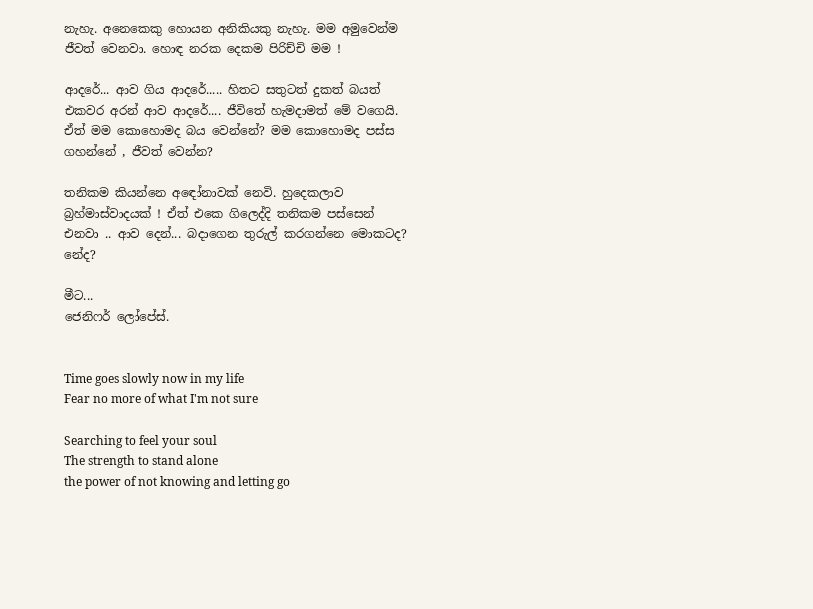නැහැ. අනෙකෙකු හොයන අනිකියකු නැහැ. මම අමුවෙන්ම ජීවත් වෙනවා. හොඳ නරක දෙකම පිරිච්චි මම !

ආදරේ... ආව ගිය ආදරේ..... හිතට සතුටත් දුකත් බයත් එකවර අරන් ආව ආදරේ.... ජීවිතේ හැමදාමත් මේ වගෙයි. ඒත් මම කොහොමද බය වෙන්නේ? මම කොහොමද පස්ස ගහන්නේ , ජීවත් වෙන්න?

තනිකම කියන්නෙ අඳෝනාවක් නෙවි. හුදෙකලාව බ්‍රහ්මාස්වාදයක් ! ඒත් එකෙ ගිලෙද්දි තනිකම පස්සෙන් එනවා .. ආව දෙන්... බදාගෙන තුරුල් කරගන්නෙ මොකටද? නේද?

මීට...
ජෙනිෆර් ලෝපේස්.


Time goes slowly now in my life
Fear no more of what I'm not sure

Searching to feel your soul
The strength to stand alone
the power of not knowing and letting go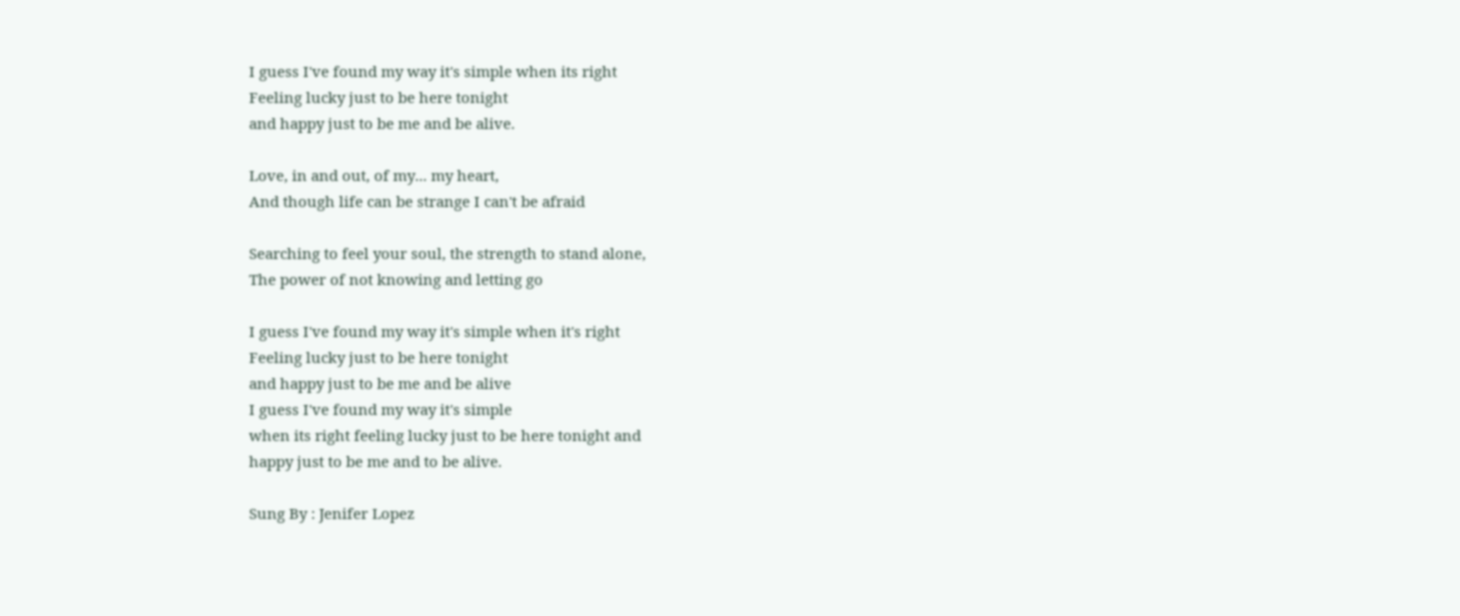I guess I've found my way it's simple when its right
Feeling lucky just to be here tonight
and happy just to be me and be alive.

Love, in and out, of my... my heart,
And though life can be strange I can't be afraid

Searching to feel your soul, the strength to stand alone,
The power of not knowing and letting go

I guess I've found my way it's simple when it's right
Feeling lucky just to be here tonight
and happy just to be me and be alive
I guess I've found my way it's simple
when its right feeling lucky just to be here tonight and
happy just to be me and to be alive.

Sung By : Jenifer Lopez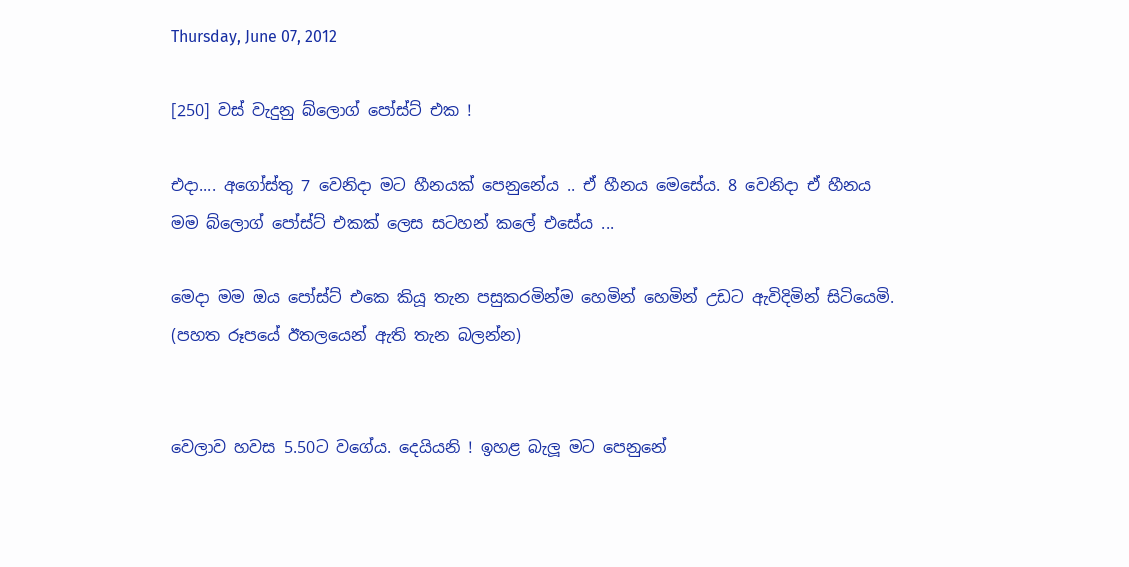Thursday, June 07, 2012

[250] වස් වැදුනු බ්ලොග් පෝස්ට් එක !

එදා.... අගෝස්තු 7 වෙනිදා මට හීනයක් පෙනුනේය .. ඒ හීනය මෙසේය. 8 වෙනිදා ඒ හීනය මම බ්ලොග් පෝස්ට් එකක් ලෙස සටහන් කලේ එසේය ...

මෙදා මම ඔය පෝස්ට් එකෙ කියූ තැන පසුකරමින්ම හෙමින් හෙමින් උඩට ඇවිදිමින් සිටියෙමි.  (පහත රූපයේ ඊතලයෙන් ඇති තැන බලන්න)


වෙලාව හවස 5.50ට වගේය. දෙයියනි ! ඉහළ බැලූ මට පෙනුනේ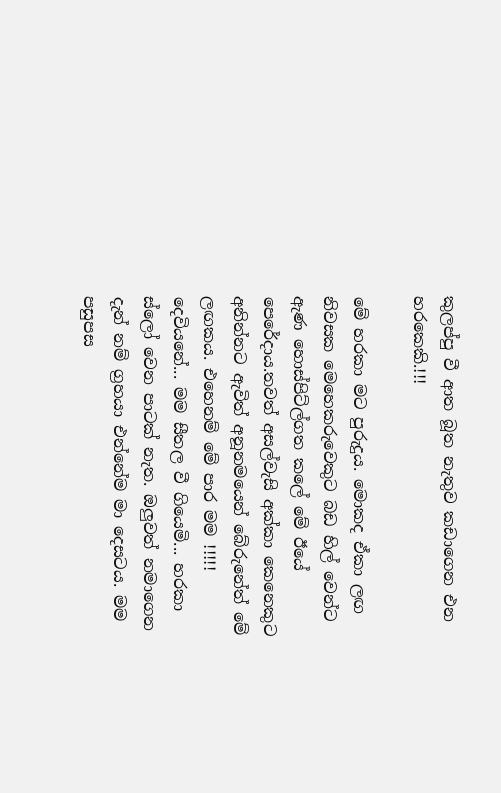කුලප්පු වී ආත බූත නැතුව කඩාගෙන එන හරකෙකි.!!!

මේ හරකා මට පුරුදුය. මොකද ඒකා ලඟ නිවසක මෙහෙකරුවෙකුට බඩ හිල් වෙන්ට ඇණ හොස්පිට්ල්ගත කලේ මේ ඊයේ පෙරේදාය.තවත් අසල්වැසි අක්කා කෙනෙකුට අනින්නට ඇවිත් අනූනමයෙන් බේරුනේත් මේ ලඟකය. එහෙනම් මේ පාර මම !!!!! දෙවියනේ... මම සීතල වී ගියෙමි... හරකා ස්ලෝ වෙන පාටක් නැත. ඔලුවත් නමාගෙන දැන් නම් ග්‍රහයා එන්නේම මා දෙසටය. මම පසුපස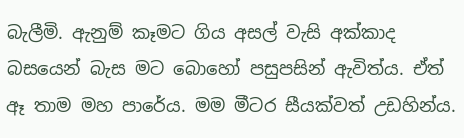බැලීමි. ඇනුම් කෑමට ගිය අසල් වැසි අක්කාද බසයෙන් බැස මට බොහෝ පසුපසින් ඇවිත්ය. ඒත් ඈ තාම මහ පාරේය. මම මීටර සීයක්වත් උඩහින්ය.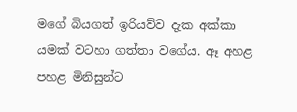මගේ බියගත් ඉරියව්ව දැක අක්කා යමක් වටහා ගත්තා වගේය. ඈ අහළ පහළ මිනිසුන්ට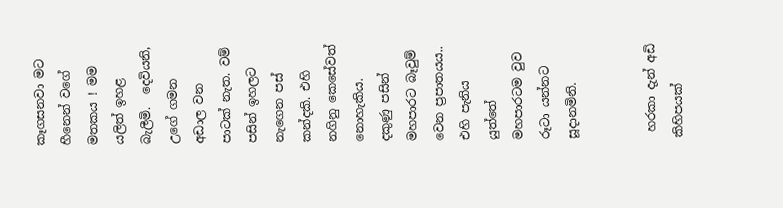කෑගසනවා මට හීනෙන් වගේ මතකය ! මම යලිත් ඉහළ බැලීමි.  දෙවියනි, උගේ ගමන අඩාල වන පාටක් නැත. වම් පසින් ඉහලට නැගෙන පස් කන්දකි. එහි නගිනු කෙසේවත් නොහැකිය. දකුණු පසින් මහපාරට බෑවුම් වෙන ප්‍රපාතයය.. එහි පැනිය යුත්තේ මහපාරටම වුව රූටා යන්නට සූදානමිනි.


 හරකා දැන් අඩි කිහිපයක්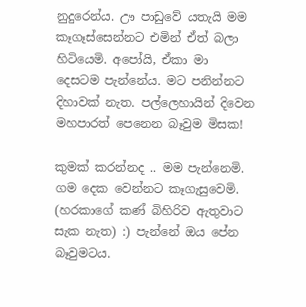නුදුරෙන්ය. ඌ පාඩුවේ යතැයි මම කෑගෑස්සෙන්නට එමින් ඒත් බලා හිටියෙමි. අපෝයි, ඒකා මා දෙසටම පැන්නේය. මට පනින්නට දිහාවක් නැත. පල්ලෙහායින් දිවෙන මහපාරත් පෙනෙන බෑවුම මිසක!

කුමක් කරන්නද .. මම පැන්නෙමි. ගම දෙක වෙන්නට කෑගැසුවෙමි. (හරකාගේ කණ් බිහිරිව ඇතුවාට සැක නැත) :) පැන්නේ ඔය පේන බෑවුමටය.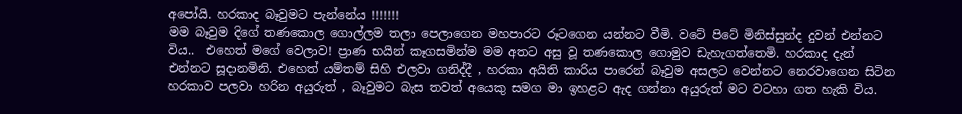අපෝයි. හරකාද බෑවුමට පැන්නේය !!!!!!!
මම බෑවුම දිගේ තණකොල ගොල්ලම තලා පෙලාගෙන මහපාරට රූටගෙන යන්නට වීමි. වටේ පිටේ මිනිස්සුන්ද දුවන් එන්නට විය..  එහෙත් මගේ වෙලාව! ප්‍රාණ භයින් කෑගසමින්ම මම අතට අසු වූ තණකොල ගොමුව ඩැහැගත්තෙමි. හරකාද දැන් එන්නට සූදානමිනි. එහෙත් යම්තම් සිහි එලවා ගනිද්දී , හරකා අයිති කාරිය පාරෙන් බෑවුම අසලට වෙන්නට නෙරවාගෙන සිටින හරකාව පලවා හරින අයුරුත් , බෑවුමට බැස තවත් අයෙකු සමග මා ඉහළට ඇද ගන්නා අයුරුත් මට වටහා ගත හැකි විය.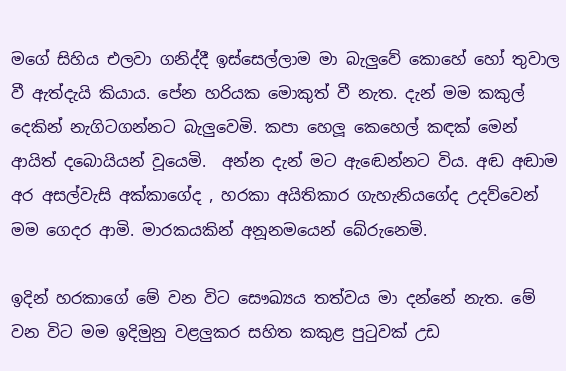මගේ සිහිය එලවා ගනිද්දී ඉස්සෙල්ලාම මා බැලුවේ කොහේ හෝ තුවාල වී ඇත්දැයි කියාය. පේන හරියක මොකුත් වී නැත. දැන් මම කකුල් දෙකින් නැගිටගන්නට බැලුවෙමි. කපා හෙලූ කෙහෙල් කඳක් මෙන් ආයිත් දබොයියන් වූයෙමි.  අන්න දැන් මට ඇඬෙන්නට විය. අඬ අඬාම අර අසල්වැසි අක්කාගේද , හරකා අයිතිකාර ගැහැනියගේද උදව්වෙන් මම ගෙදර ආමි. මාරකයකින් අනූනමයෙන් බේරුනෙමි.

ඉදින් හරකාගේ මේ වන විට සෞඛ්‍යය තත්වය මා දන්නේ නැත. මේ වන විට මම ඉදිමුනු වළලුකර සහිත කකුළ පුටුවක් උඩ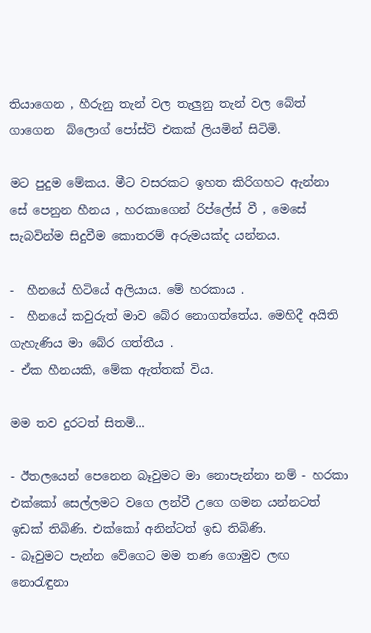තියාගෙන , හීරුනු තැන් වල තැලුනු තැන් වල බේත් ගාගෙන  බ්ලොග් පෝස්ට් එකක් ලියමින් සිටිමි.

මට පුදුම මේකය. මීට වසරකට ඉහත කිරිගහට ඇන්නා සේ පෙනුන හීනය , හරකාගෙන් රිප්ලේස් වී , මෙසේ සැබවින්ම සිදුවීම කොතරම් අරුමයක්ද යන්නය.

-  හීනයේ හිටියේ අලියාය. මේ හරකාය .
-  හීනයේ කවුරුත් මාව බේර නොගත්තේය. මෙහිදී අයිති ගැහැණිය මා බේර ගත්තීය .
- ඒක හීනයකි, මේක ඇත්තක් විය.

මම තව දුරටත් සිතමි...

- ඊතලයෙන් පෙනෙන බෑවුමට මා නොපැන්නා නම් - හරකා එක්කෝ සෙල්ලමට වගෙ ලන්වී උගෙ ගමන යන්නටත් ඉඩක් තිබිණි. එක්කෝ අනින්ටත් ඉඩ තිබිණි.
- බෑවුමට පැන්න වේගෙට මම තණ ගොමුව ලඟ නොරැඳුනා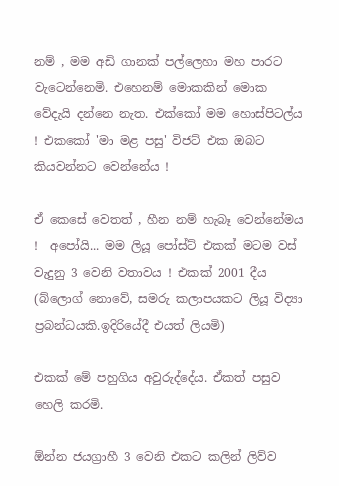නම් , මම අඩි ගානක් පල්ලෙහා මහ පාරට වැටෙන්නෙමි. එහෙනම් මොකකින් මොක වේදැයි දන්නෙ නැත. එක්කෝ මම හොස්පිටල්ය ! එකකෝ 'මා මළ පසු' විජට් එක ඔබට කියවන්නට වෙන්නේය !

ඒ කෙසේ වෙතත් , හීන නම් හැබෑ වෙන්නේමය !  අපෝයි... මම ලියූ පෝස්ට් එකක් මටම වස් වැදුනු 3 වෙනි වතාවය ! එකක් 2001 දීය (බ්ලොග් නොවේ, සමරු කලාපයකට ලියූ විද්‍යා ප්‍රබන්ධයකි.ඉදිරියේදී එයත් ලියමි)

එකක් මේ පහුගිය අවුරුද්දේය. ඒකත් පසුව හෙලි කරමි.

ඕන්න ජයග්‍රාහී 3 වෙනි එකට කලින් ලිව්ව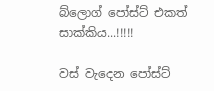බ්ලොග් පෝස්ට් එකත් සාක්කිය...!!!!!

වස් වැදෙන පෝස්ට්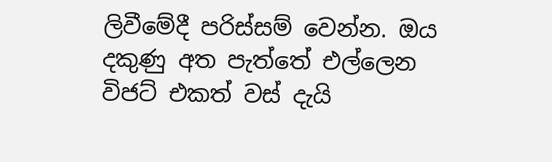ලිවීමේදී පරිස්සම් වෙන්න. ඔය දකුණු අත පැත්තේ එල්ලෙන විජට් එකත් වස් දැයි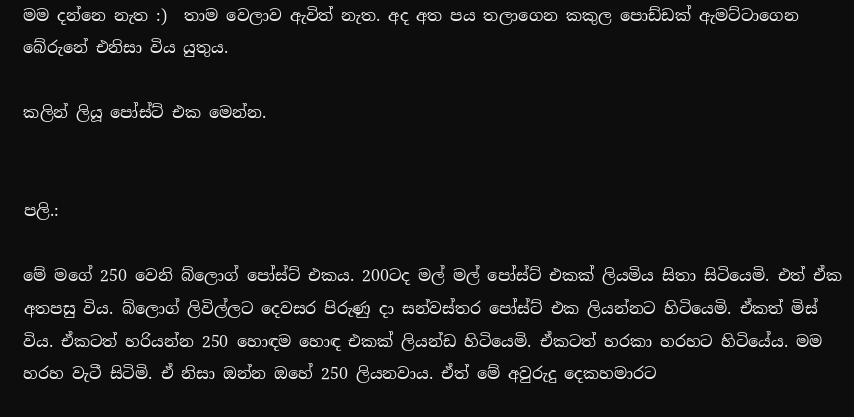මම දන්නෙ නැත :)  තාම වෙලාව ඇවිත් නැත. අද අත පය තලාගෙන කකුල පොඩ්ඩක් ඇමට්ටාගෙන බේරුනේ එනිසා විය යුතුය.

කලින් ලියූ පෝස්ට් එක මෙන්න.


පලි.:

මේ මගේ 250 වෙනි බ්ලොග් පෝස්ට් එකය. 200ටද මල් මල් පෝස්ට් එකක් ලියමිය සිතා සිටියෙමි. එත් ඒක අතපසු විය. බ්ලොග් ලිවිල්ලට දෙවසර පිරුණු දා සන්වස්තර පෝස්ට් එක ලියන්නට හිටියෙමි. ඒකත් මිස් විය. ඒකටත් හරියන්න 250 හොඳම හොඳ එකක් ලියන්ඩ හිටියෙමි. ඒකටත් හරකා හරහට හිටියේය. මම හරහ වැටී සිටිමි. ඒ නිසා ඔන්න ඔහේ 250 ලියනවාය. ඒත් මේ අවුරුදු දෙකහමාරට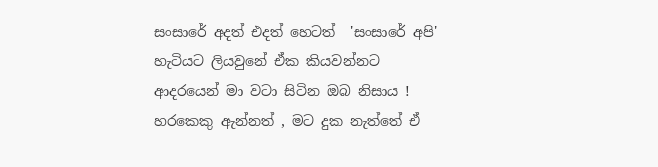සංසාරේ අදත් එදත් හෙටත්  'සංසාරේ අපි' හැටියට ලියවුනේ ඒක කියවන්නට ආදරයෙන් මා වටා සිටින ඔබ නිසාය ! හරකෙකු ඇන්නත් , මට දුක නැත්තේ ඒ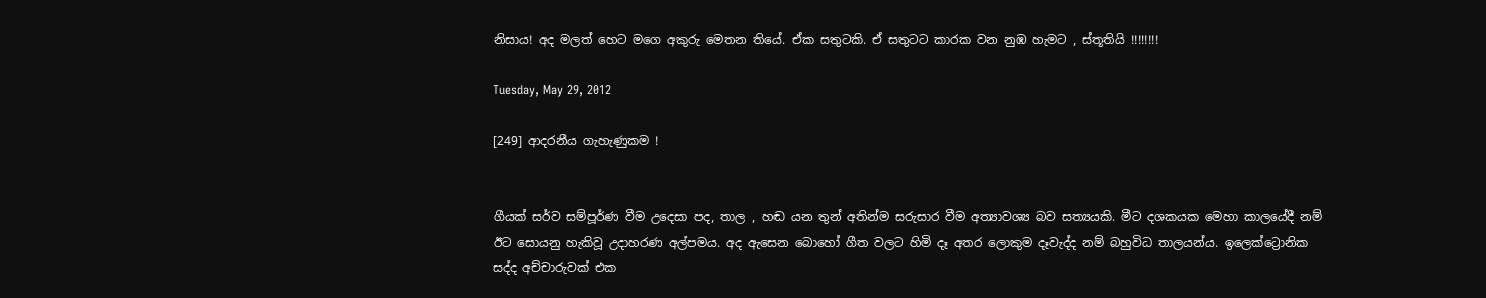නිසාය! අද මලත් හෙට මගෙ අකුරු මෙතන තියේ. ඒක සතුටකි. ඒ සතුටට කාරක වන නුඹ හැමට , ස්තූතියි !!!!!!!!

Tuesday, May 29, 2012

[249] ආදරනීය ගැහැණුකම !


ගීයක් සර්ව සම්පූර්ණ වීම උදෙසා පද, තාල , හඬ යන තුන් අතින්ම සරුසාර වීම අත්‍යාවශ්‍ය බව සත්‍යයකි. මීට දශකයක මෙහා කාලයේදී නම් ඊට සොයනු හැකිවූ උදාහරණ අල්පමය. අද ඇසෙන බොහෝ ගීත වලට හිමි දෑ අතර ලොකුම දෑවැද්ද නම් බහුවිධ තාලයන්ය. ඉලෙක්ට්‍රොනික සද්ද අච්චාරුවක් එක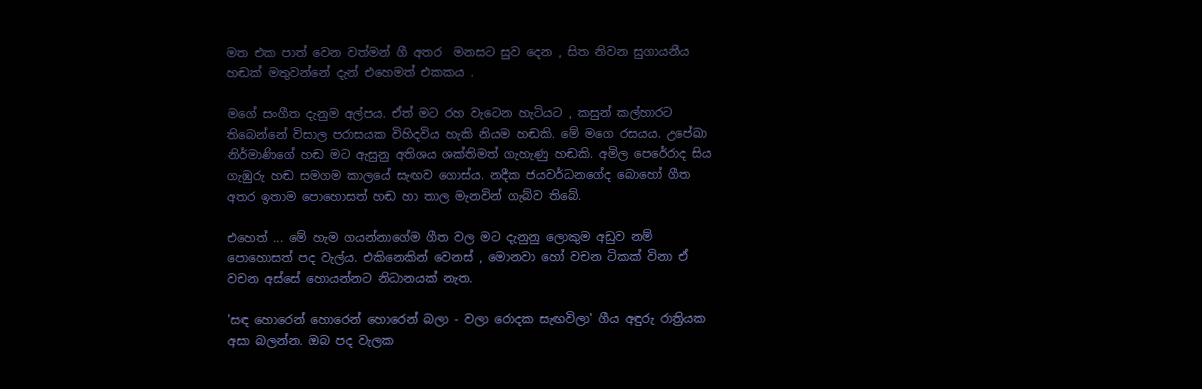මත එක පාත් වෙන වත්මන් ගී අතර  මනසට සුව දෙන , සිත නිවන සුගායනීය හඬක් මතුවන්නේ දැන් එහෙමත් එකකය .

මගේ සංගීත දැනුම අල්පය. ඒත් මට රහ වැටෙන හැටියට , කසුන් කල්හාරට තිබෙන්නේ විසාල පරාසයක විහිදවිය හැකි නියම හඬකි. මේ මගෙ රසයය. උපේඛා නිර්මාණිගේ හඬ මට ඇසුනු අතිශය ශක්තිමත් ගැහැණු හඬකි. අමිල පෙරේරාද සිය ගැඹුරු හඬ සමගම කාලයේ සැඟව ගොස්ය. නදීක ජයවර්ධනගේද බොහෝ ගීත අතර ඉතාම පොහොසත් හඬ හා තාල මැනවින් ගැබ්ව තිබේ.

එහෙත් ... මේ හැම ගයන්නාගේම ගීත වල මට දැනුනු ලොකුම අඩුව නම් පොහොසත් පද වැල්ය. එකිනෙකින් වෙනස් , මොනවා හෝ වචන ටිකක් විනා ඒ වචන අස්සේ හොයන්නට නිධානයක් නැත.

'සඳ හොරෙන් හොරෙන් හොරෙන් බලා - වලා රොදක සැඟවිලා' ගීය අඳුරු රාත්‍රියක අසා බලන්න. ඔබ පද වැලක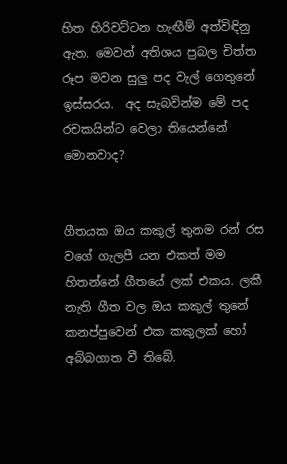හිත හිරිවට්ටන හැඟීම් අත්විඳිනු ඇත. මෙවන් අතිශය ප්‍රබල චිත්ත රූප මවන සුලු පද වැල් ගෙතුනේ ඉස්සරය.  අද සැබවින්ම මේ පද රචකයින්ට වෙලා තියෙන්නේ මොනවාද?


ගීතයක ඔය කකුල් තුනම රන් රස වගේ ගැලපී යන එකත් මම හිතන්නේ ගීතයේ ලක් එකය. ලකී නැති ගීත වල ඔය කකුල් තුනේ කනප්පුවෙන් එක කකුලක් හෝ අබ්බගාත වී තිබේ.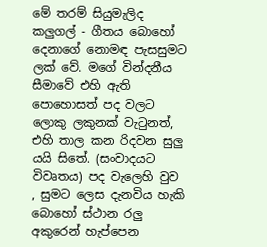මේ තරම් සියුමැලිද කලුගල් - ගීතය බොහෝ දෙනාගේ නොමඳ පැසසුමට ලක් වේ. මගේ වින්දනීය සීමාවේ එහි ඇති පොහොසත් පද වලට ලොකු ලකුනක් වැටුනත්, එහි තාල කන රිදවන සුලු යයි සිතේ. (සංවාදයට විවෘතය) පද වැලෙහි වුව , සුමට ලෙස දැනවිය හැකි බොහෝ ස්ථාන රලු අකුරෙන් හැප්පෙන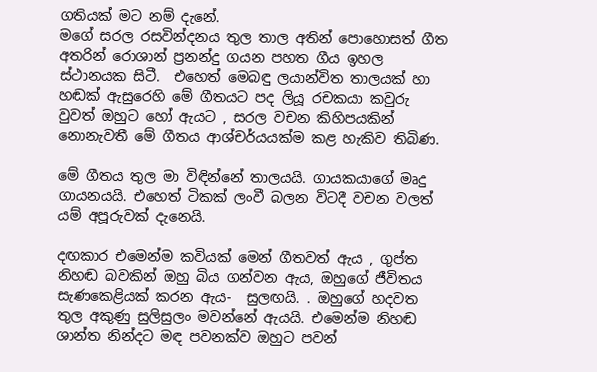ගතියක් මට නම් දැනේ.
මගේ සරල රසවින්දනය තුල තාල අතින් පොහොසත් ගීත අතරින් රොශාන් ප්‍රනන්දු ගයන පහත ගීය ඉහල ස්ථානයක සිටී.  එහෙත් මෙබඳු ලයාන්විත තාලයක් හා හඬක් ඇසුරෙහි මේ ගීතයට පද ලියූ රචකයා කවුරු වුවත් ඔහුට හෝ ඇයට , සරල වචන කිහිපයකින් නොනැවතී මේ ගීතය ආශ්චර්යයක්ම කළ හැකිව තිබිණ.

මේ ගීතය තුල මා විඳින්නේ තාලයයි. ගායකයාගේ මෘදු ගායනයයි. එහෙත් ටිකක් ලංවී බලන විටදී වචන වලත් යම් අපූරුවක් දැනෙයි.

දඟකාර එමෙන්ම කවියක් මෙන් ගීතවත් ඇය , ගුප්ත නිහඬ බවකින් ඔහු බිය ගන්වන ඇය, ඔහුගේ ජීවිතය සැණකෙළියක් කරන ඇය-  සුලඟයි. . ඔහුගේ හදවත තුල අකුණු සුලිසුලං මවන්නේ ඇයයි. එමෙන්ම නිහඬ ශාන්ත නින්දට මඳ පවනක්ව ඔහුට පවන්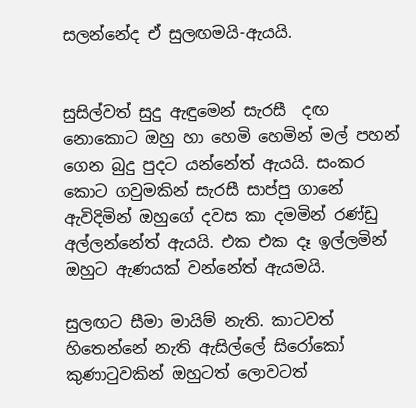සලන්නේද ඒ සුලඟමයි-ඇයයි.


සුසිල්වත් සුදු ඇඳුමෙන් සැරසී  දඟ නොකොට ඔහු හා හෙමි හෙමින් මල් පහන් ගෙන බුදු පුදට යන්නේත් ඇයයි. සංකර කොට ගවුමකින් සැරසී සාප්පු ගානේ ඇවිදිමින් ඔහුගේ දවස කා දමමින් රණ්ඩු අල්ලන්නේත් ඇයයි. එක එක දෑ ඉල්ලමින් ඔහුට ඇණයක් වන්නේත් ඇයමයි.

සුලඟට සීමා මායිම් නැති. කාටවත් හිතෙන්නේ නැති ඇසිල්ලේ සිරෝකෝ කුණාටුවකින් ඔහුටත් ලොවටත්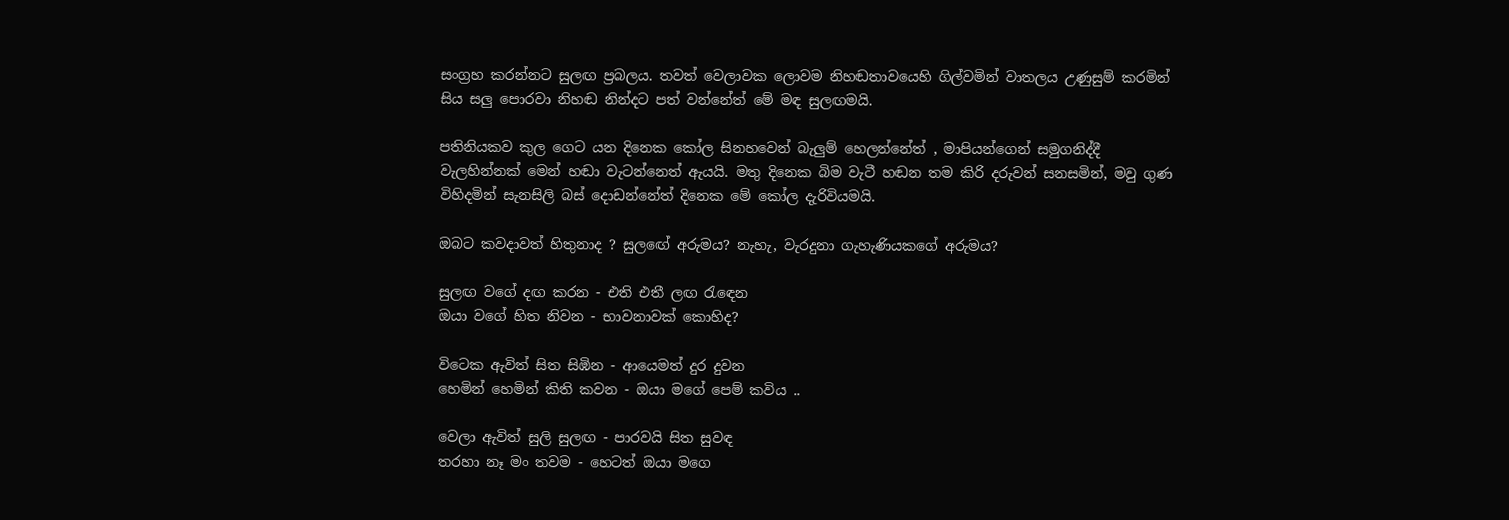සංග්‍රහ කරන්නට සුලඟ ප්‍රබලය. තවත් වෙලාවක ලොවම නිහඬතාවයෙහි ගිල්වමින් වාතලය උණුසුම් කරමින් සිය සලු පොරවා නිහඬ නින්දට පත් වන්නේත් මේ මඳ සුලඟමයි.

පතිනියකව කුල ගෙට යන දිනෙක කෝල සිනහවෙන් බැලුම් හෙලන්නේත් , මාපියන්ගෙන් සමුගනිද්දී වැලහින්නක් මෙන් හඬා වැටන්නෙත් ඇයයි. මතු දිනෙක බිම වැටී හඬන තම කිරි දරුවන් සනසමින්, මවු ගුණ විහිදමින් සැනසිලි බස් දොඩන්නේත් දිනෙක මේ කෝල දැරිවියමයි.

ඔබට කවදාවත් හිතුනාද ? සුලඟේ අරුමය? නැහැ, වැරදුනා ගැහැණියකගේ අරුමය?

සුලඟ වගේ දඟ කරන - එති එතී ලඟ රැඳෙන
ඔයා වගේ හිත නිවන - භාවනාවක් කොහිද?

විටෙක ඇවිත් සිත සිඹින - ආයෙමත් දුර දුවන
හෙමින් හෙමින් කිති කවන - ඔයා මගේ පෙම් කවිය ..

වෙලා ඇවිත් සුලි සුලඟ - පාරවයි සිත සුවඳ
තරහා නෑ මං තවම - හෙටත් ඔයා මගෙ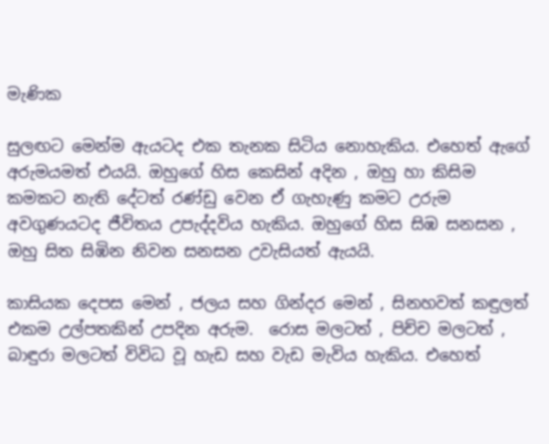මැණික

සුලඟට මෙන්ම ඇයටද එක තැනක සිටිය නොහැකිය. එහෙත් ඇගේ අරුමයමත් එයයි. ඔහුගේ හිස කෙසින් අදින , ඔහු හා කිසිම කමකට නැති දේටත් රණ්ඩු වෙන ඒ ගැහැණු කමට උරුම අවගුණයටද ජීවිතය උපැද්දවිය හැකිය. ඔහුගේ හිස සිඹ සනසන , ඔහු සිත සිඹින නිවන සනසන උවැසියත් ඇයයි.

කාසියක දෙපස මෙන් , ජලය සහ ගින්දර මෙන් , සිනහවත් කඳුලත් එකම උල්පතකින් උපදින අරුම.  රොස මලටත් , පිච්ච මලටත් , බාඳුරා මලටත් විවිධ වූ හැඩ සහ වැඩ මැවිය හැකිය. එහෙත්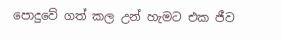පොදුවේ ගත් කල උන් හැමට එක ජීව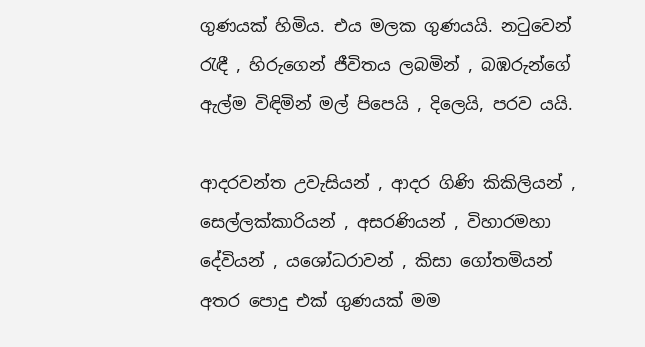ගුණයක් හිමිය. එය මලක ගුණයයි. නටුවෙන් රැඳී , හිරුගෙන් ජීවිතය ලබමින් , බඹ‍රුන්ගේ ඇල්ම විඳිමින් මල් පිපෙයි , දිලෙයි, පරව යයි.

ආදරවන්ත උවැසියන් , ආදර ගිණි කිකිලියන් , සෙල්ලක්කාරියන් , අසරණියන් , විහාරමහා දේවියන් , යශෝධරාවන් , කිසා ගෝතමියන්  අතර පොදු එක් ගුණයක් මම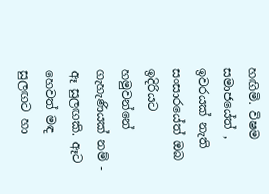හඟිමි. විෂම සමාජයේත් , ඉවරයක් නැති සංසාරයේත් ඔබ ඉදිරියට හමුවන්නේ ගැහැණියක් නම් - ඈ සුලඟකි. ඈට හෙවත් මඳ සුලඟට හා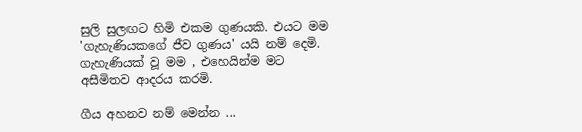සුලි සුලඟට හිමි එකම ගුණයකි. එයට මම 'ගැහැණියකගේ ජීව ගුණය' යයි නම් දෙමි. ගැහැණියක් වූ මම , එහෙයින්ම මට අසීමිතව ආදරය කරමි.

ගීය අහනව නම් මෙන්න ...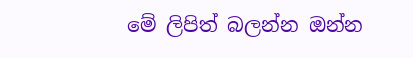මේ ලිපිත් බලන්න ඔන්න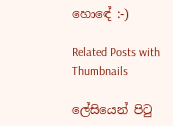හොඳේ :-)

Related Posts with Thumbnails

ලේසියෙන් පිටු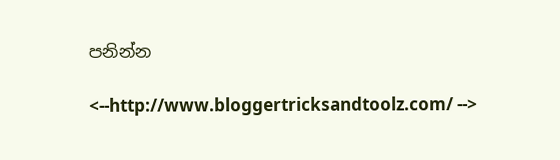පනින්න

<--http://www.bloggertricksandtoolz.com/ -->